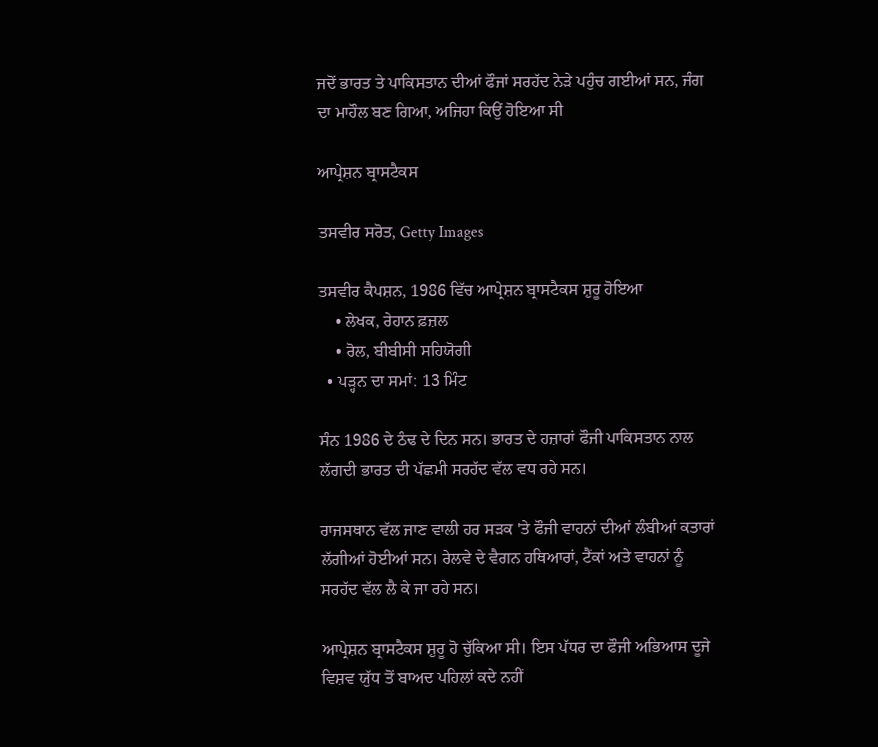ਜਦੋਂ ਭਾਰਤ ਤੇ ਪਾਕਿਸਤਾਨ ਦੀਆਂ ਫੌਜਾਂ ਸਰਹੱਦ ਨੇੜੇ ਪਹੁੰਚ ਗਈਆਂ ਸਨ, ਜੰਗ ਦਾ ਮਾਹੌਲ ਬਣ ਗਿਆ, ਅਜਿਹਾ ਕਿਉਂ ਹੋਇਆ ਸੀ

ਆਪ੍ਰੇਸ਼ਨ ਬ੍ਰਾਸਟੈਕਸ

ਤਸਵੀਰ ਸਰੋਤ, Getty Images

ਤਸਵੀਰ ਕੈਪਸ਼ਨ, 1986 ਵਿੱਚ ਆਪ੍ਰੇਸ਼ਨ ਬ੍ਰਾਸਟੈਕਸ ਸ਼ੁਰੂ ਹੋਇਆ
    • ਲੇਖਕ, ਰੇਹਾਨ ਫ਼ਜ਼ਲ
    • ਰੋਲ, ਬੀਬੀਸੀ ਸਹਿਯੋਗੀ
  • ਪੜ੍ਹਨ ਦਾ ਸਮਾਂ: 13 ਮਿੰਟ

ਸੰਨ 1986 ਦੇ ਠੰਢ ਦੇ ਦਿਨ ਸਨ। ਭਾਰਤ ਦੇ ਹਜ਼ਾਰਾਂ ਫੌਜੀ ਪਾਕਿਸਤਾਨ ਨਾਲ ਲੱਗਦੀ ਭਾਰਤ ਦੀ ਪੱਛਮੀ ਸਰਹੱਦ ਵੱਲ ਵਧ ਰਹੇ ਸਨ।

ਰਾਜਸਥਾਨ ਵੱਲ ਜਾਣ ਵਾਲੀ ਹਰ ਸੜਕ 'ਤੇ ਫੌਜੀ ਵਾਹਨਾਂ ਦੀਆਂ ਲੰਬੀਆਂ ਕਤਾਰਾਂ ਲੱਗੀਆਂ ਹੋਈਆਂ ਸਨ। ਰੇਲਵੇ ਦੇ ਵੈਗਨ ਹਥਿਆਰਾਂ, ਟੈਂਕਾਂ ਅਤੇ ਵਾਹਨਾਂ ਨੂੰ ਸਰਹੱਦ ਵੱਲ ਲੈ ਕੇ ਜਾ ਰਹੇ ਸਨ।

ਆਪ੍ਰੇਸ਼ਨ ਬ੍ਰਾਸਟੈਕਸ ਸ਼ੁਰੂ ਹੋ ਚੁੱਕਿਆ ਸੀ। ਇਸ ਪੱਧਰ ਦਾ ਫੌਜੀ ਅਭਿਆਸ ਦੂਜੇ ਵਿਸ਼ਵ ਯੁੱਧ ਤੋਂ ਬਾਅਦ ਪਹਿਲਾਂ ਕਦੇ ਨਹੀਂ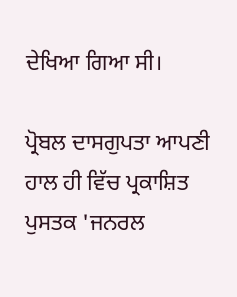ਦੇਖਿਆ ਗਿਆ ਸੀ।

ਪ੍ਰੋਬਲ ਦਾਸਗੁਪਤਾ ਆਪਣੀ ਹਾਲ ਹੀ ਵਿੱਚ ਪ੍ਰਕਾਸ਼ਿਤ ਪੁਸਤਕ 'ਜਨਰਲ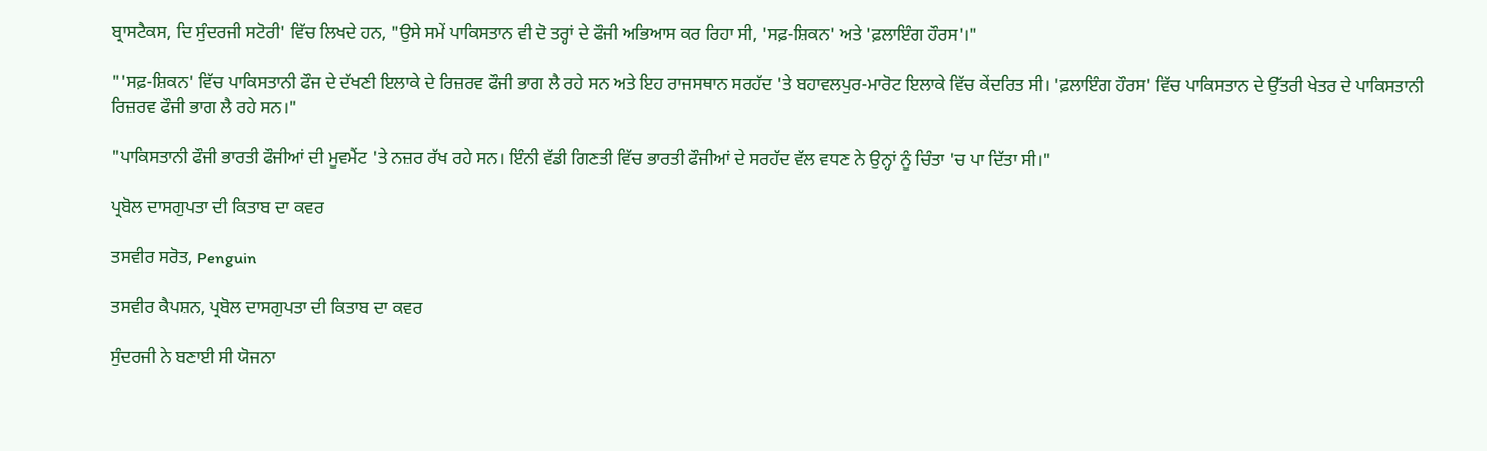ਬ੍ਰਾਸਟੈਕਸ, ਦਿ ਸੁੰਦਰਜੀ ਸਟੋਰੀ' ਵਿੱਚ ਲਿਖਦੇ ਹਨ, "ਉਸੇ ਸਮੇਂ ਪਾਕਿਸਤਾਨ ਵੀ ਦੋ ਤਰ੍ਹਾਂ ਦੇ ਫੌਜੀ ਅਭਿਆਸ ਕਰ ਰਿਹਾ ਸੀ, 'ਸਫ਼-ਸ਼ਿਕਨ' ਅਤੇ 'ਫ਼ਲਾਇੰਗ ਹੌਰਸ'।"

"'ਸਫ਼-ਸ਼ਿਕਨ' ਵਿੱਚ ਪਾਕਿਸਤਾਨੀ ਫੌਜ ਦੇ ਦੱਖਣੀ ਇਲਾਕੇ ਦੇ ਰਿਜ਼ਰਵ ਫੌਜੀ ਭਾਗ ਲੈ ਰਹੇ ਸਨ ਅਤੇ ਇਹ ਰਾਜਸਥਾਨ ਸਰਹੱਦ 'ਤੇ ਬਹਾਵਲਪੁਰ-ਮਾਰੋਟ ਇਲਾਕੇ ਵਿੱਚ ਕੇਂਦਰਿਤ ਸੀ। 'ਫ਼ਲਾਇੰਗ ਹੌਰਸ' ਵਿੱਚ ਪਾਕਿਸਤਾਨ ਦੇ ਉੱਤਰੀ ਖੇਤਰ ਦੇ ਪਾਕਿਸਤਾਨੀ ਰਿਜ਼ਰਵ ਫੌਜੀ ਭਾਗ ਲੈ ਰਹੇ ਸਨ।"

"ਪਾਕਿਸਤਾਨੀ ਫੌਜੀ ਭਾਰਤੀ ਫੌਜੀਆਂ ਦੀ ਮੂਵਮੈਂਟ 'ਤੇ ਨਜ਼ਰ ਰੱਖ ਰਹੇ ਸਨ। ਇੰਨੀ ਵੱਡੀ ਗਿਣਤੀ ਵਿੱਚ ਭਾਰਤੀ ਫੌਜੀਆਂ ਦੇ ਸਰਹੱਦ ਵੱਲ ਵਧਣ ਨੇ ਉਨ੍ਹਾਂ ਨੂੰ ਚਿੰਤਾ 'ਚ ਪਾ ਦਿੱਤਾ ਸੀ।"

ਪ੍ਰਬੋਲ ਦਾਸਗੁਪਤਾ ਦੀ ਕਿਤਾਬ ਦਾ ਕਵਰ

ਤਸਵੀਰ ਸਰੋਤ, Penguin

ਤਸਵੀਰ ਕੈਪਸ਼ਨ, ਪ੍ਰਬੋਲ ਦਾਸਗੁਪਤਾ ਦੀ ਕਿਤਾਬ ਦਾ ਕਵਰ

ਸੁੰਦਰਜੀ ਨੇ ਬਣਾਈ ਸੀ ਯੋਜਨਾ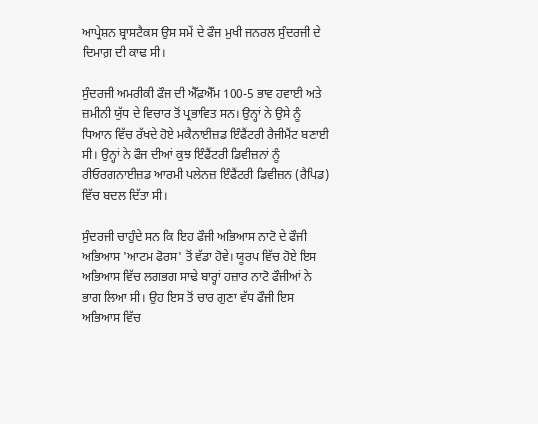ਆਪ੍ਰੇਸ਼ਨ ਬ੍ਰਾਸਟੈਕਸ ਉਸ ਸਮੇਂ ਦੇ ਫੌਜ ਮੁਖੀ ਜਨਰਲ ਸੁੰਦਰਜੀ ਦੇ ਦਿਮਾਗ਼ ਦੀ ਕਾਢ ਸੀ।

ਸੁੰਦਰਜੀ ਅਮਰੀਕੀ ਫੌਜ ਦੀ ਐੱਫ਼ਐੱਮ 100-5 ਭਾਵ ਹਵਾਈ ਅਤੇ ਜ਼ਮੀਨੀ ਯੁੱਧ ਦੇ ਵਿਚਾਰ ਤੋਂ ਪ੍ਰਭਾਵਿਤ ਸਨ। ਉਨ੍ਹਾਂ ਨੇ ਉਸੇ ਨੂੰ ਧਿਆਨ ਵਿੱਚ ਰੱਖਦੇ ਹੋਏ ਮਕੈਨਾਈਜ਼ਡ ਇੰਫੈਂਟਰੀ ਰੈਜੀਮੈਂਟ ਬਣਾਈ ਸੀ। ਉਨ੍ਹਾਂ ਨੇ ਫੌਜ ਦੀਆਂ ਕੁਝ ਇੰਫੈਂਟਰੀ ਡਿਵੀਜ਼ਨਾਂ ਨੂੰ ਰੀਓਰਗਨਾਈਜ਼ਡ ਆਰਮੀ ਪਲੇਨਜ਼ ਇੰਫੈਂਟਰੀ ਡਿਵੀਜ਼ਨ (ਰੈਪਿਡ) ਵਿੱਚ ਬਦਲ ਦਿੱਤਾ ਸੀ।

ਸੁੰਦਰਜੀ ਚਾਹੁੰਦੇ ਸਨ ਕਿ ਇਹ ਫੌਜੀ ਅਭਿਆਸ ਨਾਟੋ ਦੇ ਫੌਜੀ ਅਭਿਆਸ 'ਆਟਮ ਫੋਰਸ' ਤੋਂ ਵੱਡਾ ਹੋਵੇ। ਯੂਰਪ ਵਿੱਚ ਹੋਏ ਇਸ ਅਭਿਆਸ ਵਿੱਚ ਲਗਭਗ ਸਾਢੇ ਬਾਰ੍ਹਾਂ ਹਜ਼ਾਰ ਨਾਟੋ ਫੌਜੀਆਂ ਨੇ ਭਾਗ ਲਿਆ ਸੀ। ਉਹ ਇਸ ਤੋਂ ਚਾਰ ਗੁਣਾ ਵੱਧ ਫੌਜੀ ਇਸ ਅਭਿਆਸ ਵਿੱਚ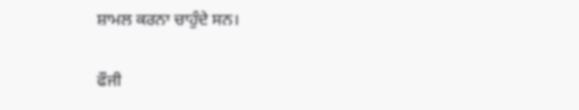ਸ਼ਾਮਲ ਕਰਨਾ ਚਾਹੁੰਦੇ ਸਨ।

ਫੌਜੀ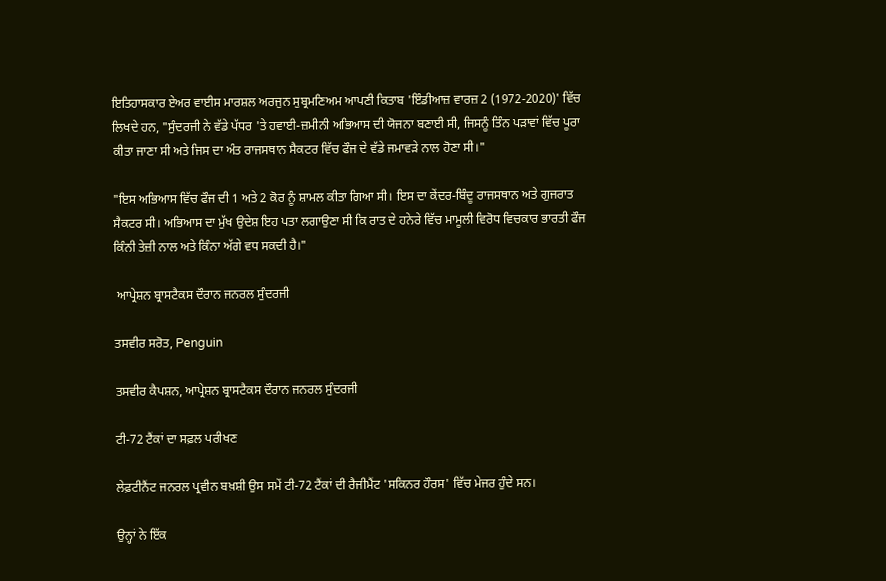ਇਤਿਹਾਸਕਾਰ ਏਅਰ ਵਾਈਸ ਮਾਰਸ਼ਲ ਅਰਜੁਨ ਸੁਬ੍ਰਮਣਿਅਮ ਆਪਣੀ ਕਿਤਾਬ 'ਇੰਡੀਆਜ਼ ਵਾਰਜ਼ 2 (1972-2020)' ਵਿੱਚ ਲਿਖਦੇ ਹਨ, "ਸੁੰਦਰਜੀ ਨੇ ਵੱਡੇ ਪੱਧਰ 'ਤੇ ਹਵਾਈ-ਜ਼ਮੀਨੀ ਅਭਿਆਸ ਦੀ ਯੋਜਨਾ ਬਣਾਈ ਸੀ, ਜਿਸਨੂੰ ਤਿੰਨ ਪੜਾਵਾਂ ਵਿੱਚ ਪੂਰਾ ਕੀਤਾ ਜਾਣਾ ਸੀ ਅਤੇ ਜਿਸ ਦਾ ਅੰਤ ਰਾਜਸਥਾਨ ਸੈਕਟਰ ਵਿੱਚ ਫੌਜ ਦੇ ਵੱਡੇ ਜਮਾਵੜੇ ਨਾਲ ਹੋਣਾ ਸੀ।"

"ਇਸ ਅਭਿਆਸ ਵਿੱਚ ਫੌਜ ਦੀ 1 ਅਤੇ 2 ਕੋਰ ਨੂੰ ਸ਼ਾਮਲ ਕੀਤਾ ਗਿਆ ਸੀ। ਇਸ ਦਾ ਕੇਂਦਰ-ਬਿੰਦੂ ਰਾਜਸਥਾਨ ਅਤੇ ਗੁਜਰਾਤ ਸੈਕਟਰ ਸੀ। ਅਭਿਆਸ ਦਾ ਮੁੱਖ ਉਦੇਸ਼ ਇਹ ਪਤਾ ਲਗਾਉਣਾ ਸੀ ਕਿ ਰਾਤ ਦੇ ਹਨੇਰੇ ਵਿੱਚ ਮਾਮੂਲੀ ਵਿਰੋਧ ਵਿਚਕਾਰ ਭਾਰਤੀ ਫੌਜ ਕਿੰਨੀ ਤੇਜ਼ੀ ਨਾਲ ਅਤੇ ਕਿੰਨਾ ਅੱਗੇ ਵਧ ਸਕਦੀ ਹੈ।"

 ਆਪ੍ਰੇਸ਼ਨ ਬ੍ਰਾਸਟੈਕਸ ਦੌਰਾਨ ਜਨਰਲ ਸੁੰਦਰਜੀ

ਤਸਵੀਰ ਸਰੋਤ, Penguin

ਤਸਵੀਰ ਕੈਪਸ਼ਨ, ਆਪ੍ਰੇਸ਼ਨ ਬ੍ਰਾਸਟੈਕਸ ਦੌਰਾਨ ਜਨਰਲ ਸੁੰਦਰਜੀ

ਟੀ-72 ਟੈਂਕਾਂ ਦਾ ਸਫ਼ਲ ਪਰੀਖਣ

ਲੇਫ਼ਟੀਨੈਂਟ ਜਨਰਲ ਪ੍ਰਵੀਨ ਬਖ਼ਸ਼ੀ ਉਸ ਸਮੇਂ ਟੀ-72 ਟੈਂਕਾਂ ਦੀ ਰੈਜੀਮੈਂਟ 'ਸਕਿਨਰ ਹੌਰਸ' ਵਿੱਚ ਮੇਜਰ ਹੁੰਦੇ ਸਨ।

ਉਨ੍ਹਾਂ ਨੇ ਇੱਕ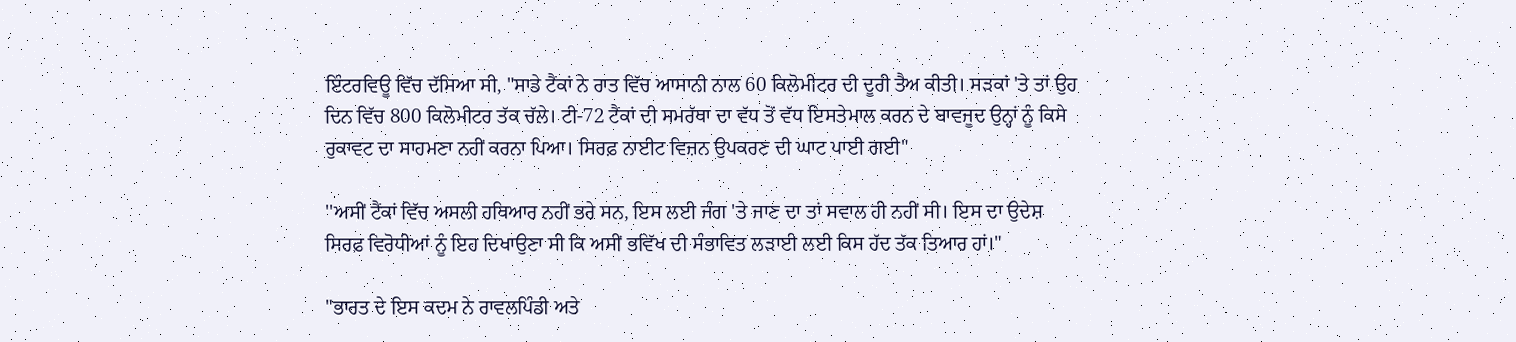ਇੰਟਰਵਿਊ ਵਿੱਚ ਦੱਸਿਆ ਸੀ, "ਸਾਡੇ ਟੈਂਕਾਂ ਨੇ ਰਾਤ ਵਿੱਚ ਆਸਾਨੀ ਨਾਲ 60 ਕਿਲੋਮੀਟਰ ਦੀ ਦੂਰੀ ਤੈਅ ਕੀਤੀ। ਸੜਕਾਂ 'ਤੇ ਤਾਂ ਉਹ ਦਿਨ ਵਿੱਚ 800 ਕਿਲੋਮੀਟਰ ਤੱਕ ਚੱਲੇ। ਟੀ-72 ਟੈਂਕਾਂ ਦੀ ਸਮਰੱਥਾ ਦਾ ਵੱਧ ਤੋਂ ਵੱਧ ਇਸਤੇਮਾਲ ਕਰਨ ਦੇ ਬਾਵਜੂਦ ਉਨ੍ਹਾਂ ਨੂੰ ਕਿਸੇ ਰੁਕਾਵਟ ਦਾ ਸਾਹਮਣਾ ਨਹੀਂ ਕਰਨਾ ਪਿਆ। ਸਿਰਫ਼ ਨਾਈਟ ਵਿਜ਼ਨ ਉਪਕਰਣ ਦੀ ਘਾਟ ਪਾਈ ਗਈ"

''ਅਸੀਂ ਟੈਂਕਾਂ ਵਿੱਚ ਅਸਲੀ ਹਥਿਆਰ ਨਹੀਂ ਭਰੇ ਸਨ, ਇਸ ਲਈ ਜੰਗ 'ਤੇ ਜਾਣ ਦਾ ਤਾਂ ਸਵਾਲ ਹੀ ਨਹੀਂ ਸੀ। ਇਸ ਦਾ ਉਦੇਸ਼ ਸਿਰਫ਼ ਵਿਰੋਧੀਆਂ ਨੂੰ ਇਹ ਦਿਖਾਉਣਾ ਸੀ ਕਿ ਅਸੀਂ ਭਵਿੱਖ ਦੀ ਸੰਭਾਵਿਤ ਲੜਾਈ ਲਈ ਕਿਸ ਹੱਦ ਤੱਕ ਤਿਆਰ ਹਾਂ।"

"ਭਾਰਤ ਦੇ ਇਸ ਕਦਮ ਨੇ ਰਾਵਲਪਿੰਡੀ ਅਤੇ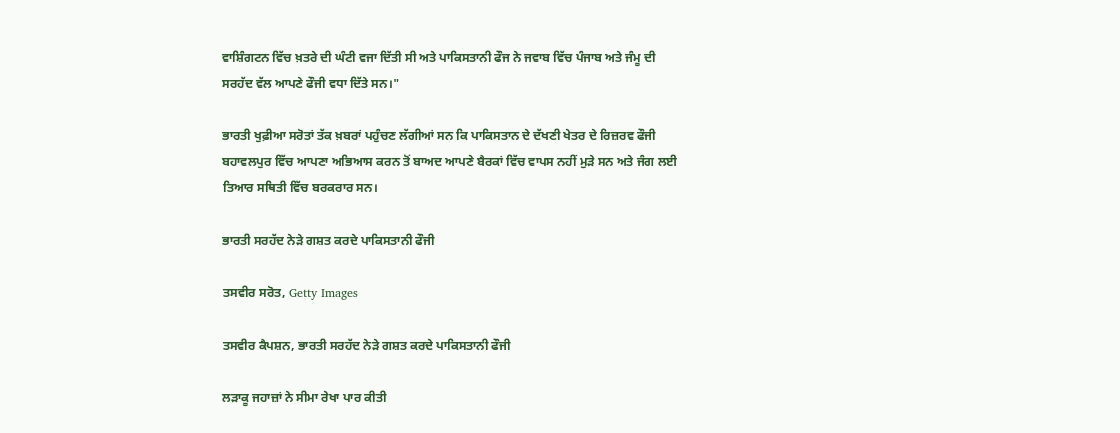ਵਾਸ਼ਿੰਗਟਨ ਵਿੱਚ ਖ਼ਤਰੇ ਦੀ ਘੰਟੀ ਵਜਾ ਦਿੱਤੀ ਸੀ ਅਤੇ ਪਾਕਿਸਤਾਨੀ ਫੌਜ ਨੇ ਜਵਾਬ ਵਿੱਚ ਪੰਜਾਬ ਅਤੇ ਜੰਮੂ ਦੀ ਸਰਹੱਦ ਵੱਲ ਆਪਣੇ ਫੌਜੀ ਵਧਾ ਦਿੱਤੇ ਸਨ।"

ਭਾਰਤੀ ਖੁਫ਼ੀਆ ਸਰੋਤਾਂ ਤੱਕ ਖ਼ਬਰਾਂ ਪਹੁੰਚਣ ਲੱਗੀਆਂ ਸਨ ਕਿ ਪਾਕਿਸਤਾਨ ਦੇ ਦੱਖਣੀ ਖੇਤਰ ਦੇ ਰਿਜ਼ਰਵ ਫੌਜੀ ਬਹਾਵਲਪੁਰ ਵਿੱਚ ਆਪਣਾ ਅਭਿਆਸ ਕਰਨ ਤੋਂ ਬਾਅਦ ਆਪਣੇ ਬੈਰਕਾਂ ਵਿੱਚ ਵਾਪਸ ਨਹੀਂ ਮੁੜੇ ਸਨ ਅਤੇ ਜੰਗ ਲਈ ਤਿਆਰ ਸਥਿਤੀ ਵਿੱਚ ਬਰਕਰਾਰ ਸਨ।

ਭਾਰਤੀ ਸਰਹੱਦ ਨੇੜੇ ਗਸ਼ਤ ਕਰਦੇ ਪਾਕਿਸਤਾਨੀ ਫੌਜੀ

ਤਸਵੀਰ ਸਰੋਤ, Getty Images

ਤਸਵੀਰ ਕੈਪਸ਼ਨ, ਭਾਰਤੀ ਸਰਹੱਦ ਨੇੜੇ ਗਸ਼ਤ ਕਰਦੇ ਪਾਕਿਸਤਾਨੀ ਫੌਜੀ

ਲੜਾਕੂ ਜਹਾਜ਼ਾਂ ਨੇ ਸੀਮਾ ਰੇਖਾ ਪਾਰ ਕੀਤੀ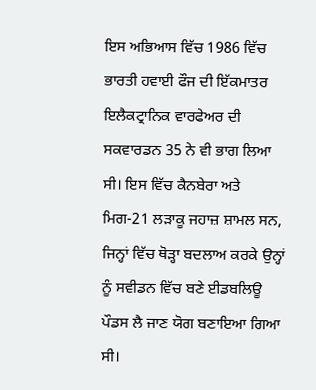ਇਸ ਅਭਿਆਸ ਵਿੱਚ 1986 ਵਿੱਚ ਭਾਰਤੀ ਹਵਾਈ ਫੌਜ ਦੀ ਇੱਕਮਾਤਰ ਇਲੈਕਟ੍ਰਾਨਿਕ ਵਾਰਫੇਅਰ ਦੀ ਸਕਵਾਰਡਨ 35 ਨੇ ਵੀ ਭਾਗ ਲਿਆ ਸੀ। ਇਸ ਵਿੱਚ ਕੈਨਬੇਰਾ ਅਤੇ ਮਿਗ-21 ਲੜਾਕੂ ਜਹਾਜ਼ ਸ਼ਾਮਲ ਸਨ, ਜਿਨ੍ਹਾਂ ਵਿੱਚ ਥੋੜ੍ਹਾ ਬਦਲਾਅ ਕਰਕੇ ਉਨ੍ਹਾਂ ਨੂੰ ਸਵੀਡਨ ਵਿੱਚ ਬਣੇ ਈਡਬਲਿਊ ਪੌਡਸ ਲੈ ਜਾਣ ਯੋਗ ਬਣਾਇਆ ਗਿਆ ਸੀ।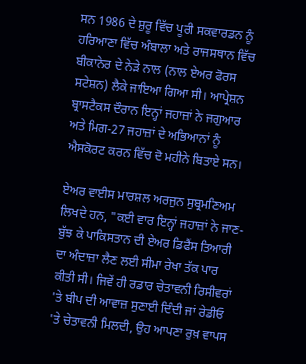ਸਨ 1986 ਦੇ ਸ਼ੁਰੂ ਵਿੱਚ ਪੂਰੀ ਸਕਵਾਰਡਨ ਨੂੰ ਹਰਿਆਣਾ ਵਿੱਚ ਅੰਬਾਲਾ ਅਤੇ ਰਾਜਸਥਾਨ ਵਿੱਚ ਬੀਕਾਨੇਰ ਦੇ ਨੇੜੇ ਨਾਲ (ਨਾਲ ਏਅਰ ਫੋਰਸ ਸਟੇਸ਼ਨ) ਲੈਕੇ ਜਾਇਆ ਗਿਆ ਸੀ। ਆਪ੍ਰੇਸ਼ਨ ਬ੍ਰਾਸਟੈਕਸ ਦੌਰਾਨ ਇਨ੍ਹਾਂ ਜਹਾਜ਼ਾਂ ਨੇ ਜਗੁਆਰ ਅਤੇ ਮਿਗ-27 ਜਹਾਜ਼ਾਂ ਦੇ ਅਭਿਆਨਾਂ ਨੂੰ ਐਸਕੋਰਟ ਕਰਨ ਵਿੱਚ ਦੋ ਮਹੀਨੇ ਬਿਤਾਏ ਸਨ।

ਏਅਰ ਵਾਈਸ ਮਾਰਸ਼ਲ ਅਰਜੁਨ ਸੁਬ੍ਰਮਣਿਅਮ ਲਿਖਦੇ ਹਨ, "ਕਈ ਵਾਰ ਇਨ੍ਹਾਂ ਜਹਾਜ਼ਾਂ ਨੇ ਜਾਣ-ਬੁੱਝ ਕੇ ਪਾਕਿਸਤਾਨ ਦੀ ਏਅਰ ਡਿਫੈਂਸ ਤਿਆਰੀ ਦਾ ਅੰਦਾਜ਼ਾ ਲੈਣ ਲਈ ਸੀਮਾ ਰੇਖਾ ਤੱਕ ਪਾਰ ਕੀਤੀ ਸੀ। ਜਿਵੇਂ ਹੀ ਰਡਾਰ ਚੇਤਾਵਨੀ ਰਿਸੀਵਰਾਂ 'ਤੇ ਬੀਪ ਦੀ ਆਵਾਜ਼ ਸੁਣਾਈ ਦਿੰਦੀ ਜਾਂ ਰੇਡੀਓ 'ਤੇ ਚੇਤਾਵਨੀ ਮਿਲਦੀ, ਉਹ ਆਪਣਾ ਰੁਖ਼ ਵਾਪਸ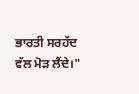ਭਾਰਤੀ ਸਰਹੱਦ ਵੱਲ ਮੋੜ ਲੈਂਦੇ।"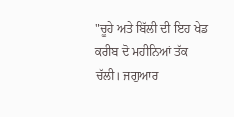"ਚੂਹੇ ਅਤੇ ਬਿੱਲੀ ਦੀ ਇਹ ਖੇਡ ਕਰੀਬ ਦੋ ਮਹੀਨਿਆਂ ਤੱਕ ਚੱਲੀ। ਜਗੁਆਰ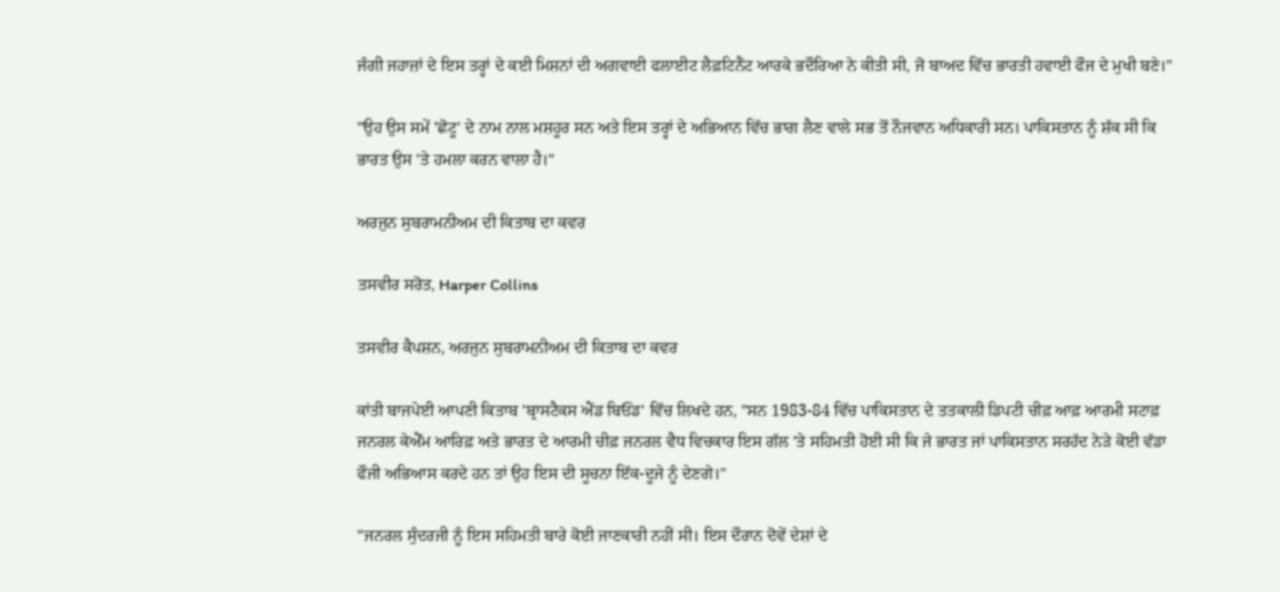ਜੰਗੀ ਜਹਾਜ਼ਾਂ ਦੇ ਇਸ ਤਰ੍ਹਾਂ ਦੇ ਕਈ ਮਿਸ਼ਨਾਂ ਦੀ ਅਗਵਾਈ ਫਲਾਈਟ ਲੈਫ਼ਟਿਨੈਂਟ ਆਰਕੇ ਭਦੌਰਿਆ ਨੇ ਕੀਤੀ ਸੀ, ਜੋ ਬਾਅਦ ਵਿੱਚ ਭਾਰਤੀ ਹਵਾਈ ਫੌਜ ਦੇ ਮੁਖੀ ਬਣੇ।"

"ਉਹ ਉਸ ਸਮੇਂ 'ਛੋਟੂ' ਦੇ ਨਾਮ ਨਾਲ ਮਸ਼ਹੂਰ ਸਨ ਅਤੇ ਇਸ ਤਰ੍ਹਾਂ ਦੇ ਅਭਿਆਨ ਵਿੱਚ ਭਾਗ ਲੈਣ ਵਾਲੇ ਸਭ ਤੋਂ ਨੌਜਵਾਨ ਅਧਿਕਾਰੀ ਸਨ। ਪਾਕਿਸਤਾਨ ਨੂੰ ਸ਼ੱਕ ਸੀ ਕਿ ਭਾਰਤ ਉਸ 'ਤੇ ਹਮਲਾ ਕਰਨ ਵਾਲਾ ਹੈ।"

ਅਰਜੁਨ ਸੁਬਰਾਮਨੀਅਮ ਦੀ ਕਿਤਾਬ ਦਾ ਕਵਰ

ਤਸਵੀਰ ਸਰੋਤ, Harper Collins

ਤਸਵੀਰ ਕੈਪਸ਼ਨ, ਅਰਜੁਨ ਸੁਬਰਾਮਨੀਅਮ ਦੀ ਕਿਤਾਬ ਦਾ ਕਵਰ

ਕਾਂਤੀ ਬਾਜਪੇਈ ਆਪਣੀ ਕਿਤਾਬ 'ਬ੍ਰਾਸਟੈਕਸ ਐਂਡ ਬਿਓਂਡ' ਵਿੱਚ ਲਿਖਦੇ ਹਨ, "ਸਨ 1983-84 ਵਿੱਚ ਪਾਕਿਸਤਾਨ ਦੇ ਤਤਕਾਲੀ ਡਿਪਟੀ ਚੀਫ਼ ਆਫ਼ ਆਰਮੀ ਸਟਾਫ਼ ਜਨਰਲ ਕੇਐੱਮ ਆਰਿਫ਼ ਅਤੇ ਭਾਰਤ ਦੇ ਆਰਮੀ ਚੀਫ਼ ਜਨਰਲ ਵੈਧ ਵਿਚਕਾਰ ਇਸ ਗੱਲ 'ਤੇ ਸਹਿਮਤੀ ਹੋਈ ਸੀ ਕਿ ਜੇ ਭਾਰਤ ਜਾਂ ਪਾਕਿਸਤਾਨ ਸਰਹੱਦ ਨੇੜੇ ਕੋਈ ਵੱਡਾ ਫੌਜੀ ਅਭਿਆਸ ਕਰਦੇ ਹਨ ਤਾਂ ਉਹ ਇਸ ਦੀ ਸੂਚਨਾ ਇੱਕ-ਦੂਜੇ ਨੂੰ ਦੇਣਗੇ।"

"ਜਨਰਲ ਸੁੰਦਰਜੀ ਨੂੰ ਇਸ ਸਹਿਮਤੀ ਬਾਰੇ ਕੋਈ ਜਾਣਕਾਰੀ ਨਹੀਂ ਸੀ। ਇਸ ਦੌਰਾਨ ਦੋਵੇਂ ਦੇਸ਼ਾਂ ਦੇ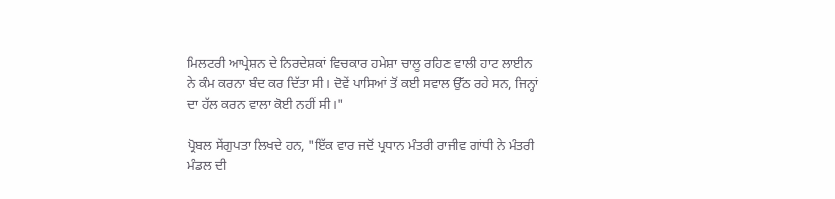ਮਿਲਟਰੀ ਆਪ੍ਰੇਸ਼ਨ ਦੇ ਨਿਰਦੇਸ਼ਕਾਂ ਵਿਚਕਾਰ ਹਮੇਸ਼ਾ ਚਾਲੂ ਰਹਿਣ ਵਾਲੀ ਹਾਟ ਲਾਈਨ ਨੇ ਕੰਮ ਕਰਨਾ ਬੰਦ ਕਰ ਦਿੱਤਾ ਸੀ। ਦੋਵੇਂ ਪਾਸਿਆਂ ਤੋਂ ਕਈ ਸਵਾਲ ਉੱਠ ਰਹੇ ਸਨ, ਜਿਨ੍ਹਾਂ ਦਾ ਹੱਲ ਕਰਨ ਵਾਲਾ ਕੋਈ ਨਹੀਂ ਸੀ।"

ਪ੍ਰੋਬਲ ਸੇਂਗੁਪਤਾ ਲਿਖਦੇ ਹਨ, "ਇੱਕ ਵਾਰ ਜਦੋਂ ਪ੍ਰਧਾਨ ਮੰਤਰੀ ਰਾਜੀਵ ਗਾਂਧੀ ਨੇ ਮੰਤਰੀ ਮੰਡਲ ਦੀ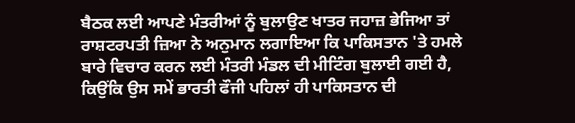ਬੈਠਕ ਲਈ ਆਪਣੇ ਮੰਤਰੀਆਂ ਨੂੰ ਬੁਲਾਉਣ ਖਾਤਰ ਜਹਾਜ਼ ਭੇਜਿਆ ਤਾਂ ਰਾਸ਼ਟਰਪਤੀ ਜ਼ਿਆ ਨੇ ਅਨੁਮਾਨ ਲਗਾਇਆ ਕਿ ਪਾਕਿਸਤਾਨ 'ਤੇ ਹਮਲੇ ਬਾਰੇ ਵਿਚਾਰ ਕਰਨ ਲਈ ਮੰਤਰੀ ਮੰਡਲ ਦੀ ਮੀਟਿੰਗ ਬੁਲਾਈ ਗਈ ਹੈ, ਕਿਉਂਕਿ ਉਸ ਸਮੇਂ ਭਾਰਤੀ ਫੌਜੀ ਪਹਿਲਾਂ ਹੀ ਪਾਕਿਸਤਾਨ ਦੀ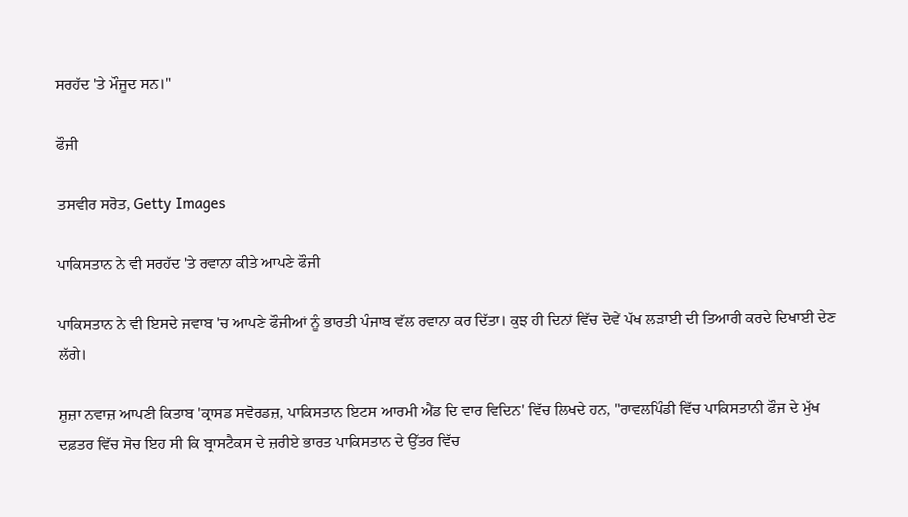ਸਰਹੱਦ 'ਤੇ ਮੌਜੂਦ ਸਨ।"

ਫੌਜੀ

ਤਸਵੀਰ ਸਰੋਤ, Getty Images

ਪਾਕਿਸਤਾਨ ਨੇ ਵੀ ਸਰਹੱਦ 'ਤੇ ਰਵਾਨਾ ਕੀਤੇ ਆਪਣੇ ਫੌਜੀ

ਪਾਕਿਸਤਾਨ ਨੇ ਵੀ ਇਸਦੇ ਜਵਾਬ 'ਚ ਆਪਣੇ ਫੌਜੀਆਂ ਨੂੰ ਭਾਰਤੀ ਪੰਜਾਬ ਵੱਲ ਰਵਾਨਾ ਕਰ ਦਿੱਤਾ। ਕੁਝ ਹੀ ਦਿਨਾਂ ਵਿੱਚ ਦੋਵੇਂ ਪੱਖ ਲੜਾਈ ਦੀ ਤਿਆਰੀ ਕਰਦੇ ਦਿਖਾਈ ਦੇਣ ਲੱਗੇ।

ਸ਼ੁਜ਼ਾ ਨਵਾਜ਼ ਆਪਣੀ ਕਿਤਾਬ 'ਕ੍ਰਾਸਡ ਸਵੋਰਡਜ਼, ਪਾਕਿਸਤਾਨ ਇਟਸ ਆਰਮੀ ਐਂਡ ਦਿ ਵਾਰ ਵਿਦਿਨ' ਵਿੱਚ ਲਿਖਦੇ ਹਨ, "ਰਾਵਲਪਿੰਡੀ ਵਿੱਚ ਪਾਕਿਸਤਾਨੀ ਫੌਜ ਦੇ ਮੁੱਖ ਦਫ਼ਤਰ ਵਿੱਚ ਸੋਚ ਇਹ ਸੀ ਕਿ ਬ੍ਰਾਸਟੈਕਸ ਦੇ ਜ਼ਰੀਏ ਭਾਰਤ ਪਾਕਿਸਤਾਨ ਦੇ ਉੱਤਰ ਵਿੱਚ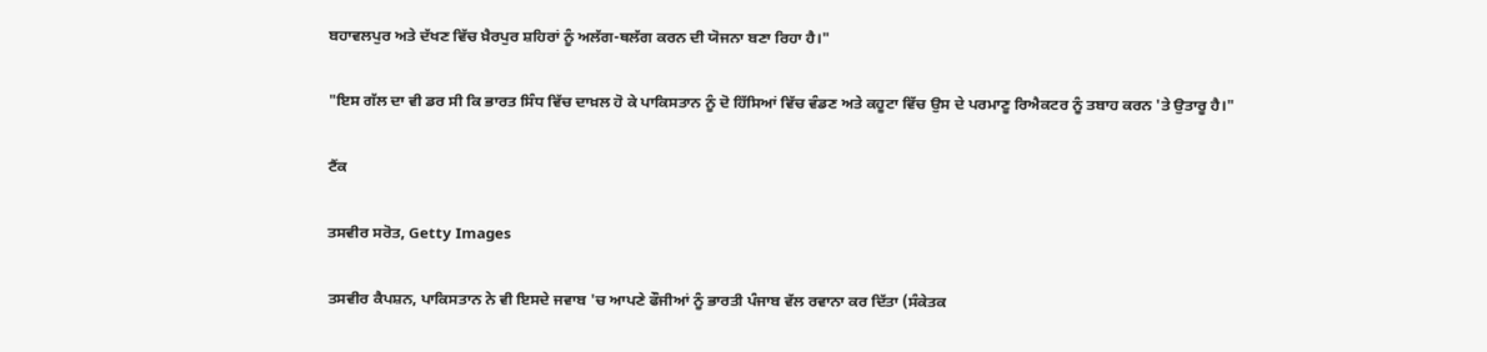ਬਹਾਵਲਪੁਰ ਅਤੇ ਦੱਖਣ ਵਿੱਚ ਖ਼ੈਰਪੁਰ ਸ਼ਹਿਰਾਂ ਨੂੰ ਅਲੱਗ-ਥਲੱਗ ਕਰਨ ਦੀ ਯੋਜਨਾ ਬਣਾ ਰਿਹਾ ਹੈ।"

"ਇਸ ਗੱਲ ਦਾ ਵੀ ਡਰ ਸੀ ਕਿ ਭਾਰਤ ਸਿੰਧ ਵਿੱਚ ਦਾਖ਼ਲ ਹੋ ਕੇ ਪਾਕਿਸਤਾਨ ਨੂੰ ਦੋ ਹਿੱਸਿਆਂ ਵਿੱਚ ਵੰਡਣ ਅਤੇ ਕਹੂਟਾ ਵਿੱਚ ਉਸ ਦੇ ਪਰਮਾਣੂ ਰਿਐਕਟਰ ਨੂੰ ਤਬਾਹ ਕਰਨ 'ਤੇ ਉਤਾਰੂ ਹੈ।"

ਟੈਂਕ

ਤਸਵੀਰ ਸਰੋਤ, Getty Images

ਤਸਵੀਰ ਕੈਪਸ਼ਨ, ਪਾਕਿਸਤਾਨ ਨੇ ਵੀ ਇਸਦੇ ਜਵਾਬ 'ਚ ਆਪਣੇ ਫੌਜੀਆਂ ਨੂੰ ਭਾਰਤੀ ਪੰਜਾਬ ਵੱਲ ਰਵਾਨਾ ਕਰ ਦਿੱਤਾ (ਸੰਕੇਤਕ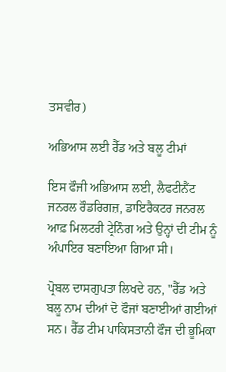ਤਸਵੀਰ)

ਅਭਿਆਸ ਲਈ ਰੈੱਡ ਅਤੇ ਬਲੂ ਟੀਮਾਂ

ਇਸ ਫੌਜੀ ਅਭਿਆਸ ਲਈ, ਲੈਫਟੀਨੈਂਟ ਜਨਰਲ ਰੌਡਰਿਗਜ਼, ਡਾਇਰੈਕਟਰ ਜਨਰਲ ਆਫ਼ ਮਿਲਟਰੀ ਟ੍ਰੇਨਿੰਗ ਅਤੇ ਉਨ੍ਹਾਂ ਦੀ ਟੀਮ ਨੂੰ ਅੰਪਾਇਰ ਬਣਾਇਆ ਗਿਆ ਸੀ।

ਪ੍ਰੋਬਲ ਦਾਸਗੁਪਤਾ ਲਿਖਦੇ ਹਨ, "ਰੈੱਡ ਅਤੇ ਬਲੂ ਨਾਮ ਦੀਆਂ ਦੋ ਫੌਜਾਂ ਬਣਾਈਆਂ ਗਈਆਂ ਸਨ। ਰੈੱਡ ਟੀਮ ਪਾਕਿਸਤਾਨੀ ਫੌਜ ਦੀ ਭੂਮਿਕਾ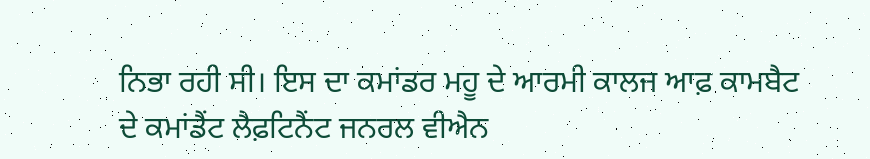ਨਿਭਾ ਰਹੀ ਸੀ। ਇਸ ਦਾ ਕਮਾਂਡਰ ਮਹੂ ਦੇ ਆਰਮੀ ਕਾਲਜ ਆਫ਼ ਕਾਮਬੈਟ ਦੇ ਕਮਾਂਡੈਂਟ ਲੈਫ਼ਟਿਨੈਂਟ ਜਨਰਲ ਵੀਐਨ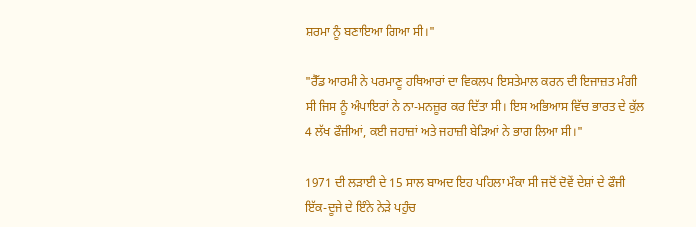ਸ਼ਰਮਾ ਨੂੰ ਬਣਾਇਆ ਗਿਆ ਸੀ।"

"ਰੈੱਡ ਆਰਮੀ ਨੇ ਪਰਮਾਣੂ ਹਥਿਆਰਾਂ ਦਾ ਵਿਕਲਪ ਇਸਤੇਮਾਲ ਕਰਨ ਦੀ ਇਜਾਜ਼ਤ ਮੰਗੀ ਸੀ ਜਿਸ ਨੂੰ ਅੰਪਾਇਰਾਂ ਨੇ ਨਾ-ਮਨਜ਼ੂਰ ਕਰ ਦਿੱਤਾ ਸੀ। ਇਸ ਅਭਿਆਸ ਵਿੱਚ ਭਾਰਤ ਦੇ ਕੁੱਲ 4 ਲੱਖ ਫੌਜੀਆਂ, ਕਈ ਜਹਾਜ਼ਾਂ ਅਤੇ ਜਹਾਜ਼ੀ ਬੇੜਿਆਂ ਨੇ ਭਾਗ ਲਿਆ ਸੀ।"

1971 ਦੀ ਲੜਾਈ ਦੇ 15 ਸਾਲ ਬਾਅਦ ਇਹ ਪਹਿਲਾ ਮੌਕਾ ਸੀ ਜਦੋਂ ਦੋਵੇਂ ਦੇਸ਼ਾਂ ਦੇ ਫੌਜੀ ਇੱਕ-ਦੂਜੇ ਦੇ ਇੰਨੇ ਨੇੜੇ ਪਹੁੰਚ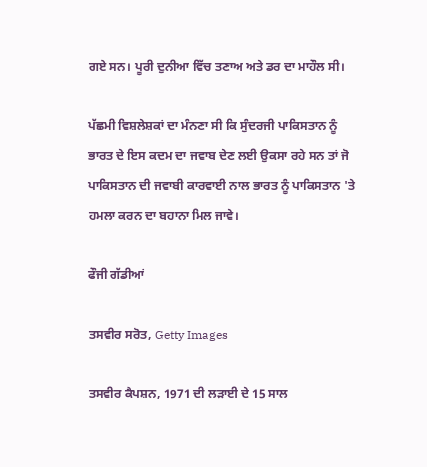ਗਏ ਸਨ। ਪੂਰੀ ਦੁਨੀਆ ਵਿੱਚ ਤਣਾਅ ਅਤੇ ਡਰ ਦਾ ਮਾਹੌਲ ਸੀ।

ਪੱਛਮੀ ਵਿਸ਼ਲੇਸ਼ਕਾਂ ਦਾ ਮੰਨਣਾ ਸੀ ਕਿ ਸੁੰਦਰਜੀ ਪਾਕਿਸਤਾਨ ਨੂੰ ਭਾਰਤ ਦੇ ਇਸ ਕਦਮ ਦਾ ਜਵਾਬ ਦੇਣ ਲਈ ਉਕਸਾ ਰਹੇ ਸਨ ਤਾਂ ਜੋ ਪਾਕਿਸਤਾਨ ਦੀ ਜਵਾਬੀ ਕਾਰਵਾਈ ਨਾਲ ਭਾਰਤ ਨੂੰ ਪਾਕਿਸਤਾਨ 'ਤੇ ਹਮਲਾ ਕਰਨ ਦਾ ਬਹਾਨਾ ਮਿਲ ਜਾਵੇ।

ਫੌਜੀ ਗੱਡੀਆਂ

ਤਸਵੀਰ ਸਰੋਤ, Getty Images

ਤਸਵੀਰ ਕੈਪਸ਼ਨ, 1971 ਦੀ ਲੜਾਈ ਦੇ 15 ਸਾਲ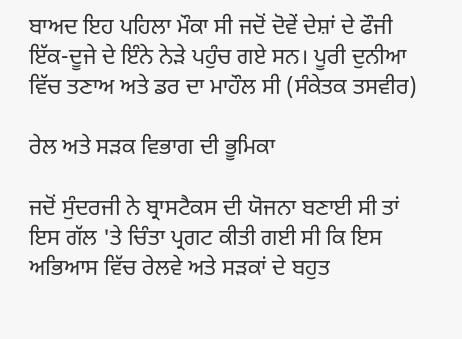ਬਾਅਦ ਇਹ ਪਹਿਲਾ ਮੌਕਾ ਸੀ ਜਦੋਂ ਦੋਵੇਂ ਦੇਸ਼ਾਂ ਦੇ ਫੌਜੀ ਇੱਕ-ਦੂਜੇ ਦੇ ਇੰਨੇ ਨੇੜੇ ਪਹੁੰਚ ਗਏ ਸਨ। ਪੂਰੀ ਦੁਨੀਆ ਵਿੱਚ ਤਣਾਅ ਅਤੇ ਡਰ ਦਾ ਮਾਹੌਲ ਸੀ (ਸੰਕੇਤਕ ਤਸਵੀਰ)

ਰੇਲ ਅਤੇ ਸੜਕ ਵਿਭਾਗ ਦੀ ਭੂਮਿਕਾ

ਜਦੋਂ ਸੁੰਦਰਜੀ ਨੇ ਬ੍ਰਾਸਟੈਕਸ ਦੀ ਯੋਜਨਾ ਬਣਾਈ ਸੀ ਤਾਂ ਇਸ ਗੱਲ 'ਤੇ ਚਿੰਤਾ ਪ੍ਰਗਟ ਕੀਤੀ ਗਈ ਸੀ ਕਿ ਇਸ ਅਭਿਆਸ ਵਿੱਚ ਰੇਲਵੇ ਅਤੇ ਸੜਕਾਂ ਦੇ ਬਹੁਤ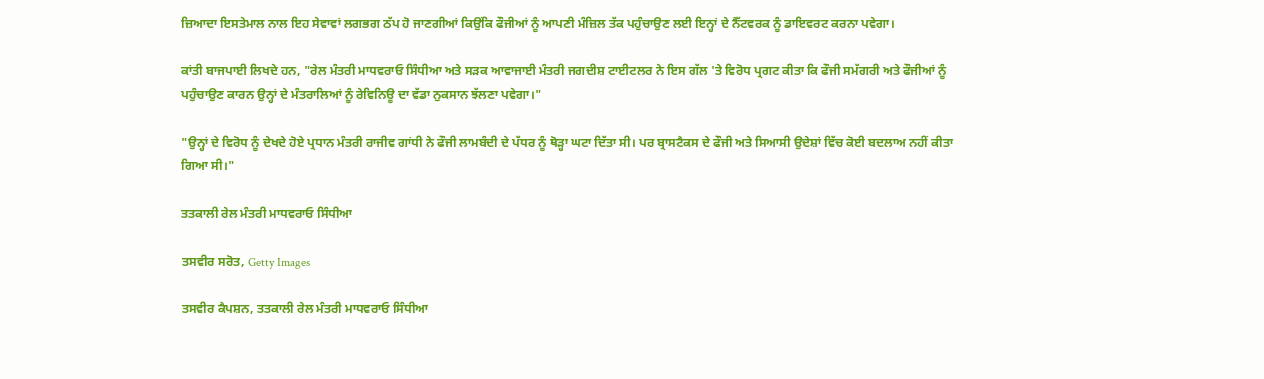ਜ਼ਿਆਦਾ ਇਸਤੇਮਾਲ ਨਾਲ ਇਹ ਸੇਵਾਵਾਂ ਲਗਭਗ ਠੱਪ ਹੋ ਜਾਣਗੀਆਂ ਕਿਉਂਕਿ ਫੌਜੀਆਂ ਨੂੰ ਆਪਣੀ ਮੰਜ਼ਿਲ ਤੱਕ ਪਹੁੰਚਾਉਣ ਲਈ ਇਨ੍ਹਾਂ ਦੇ ਨੈੱਟਵਰਕ ਨੂੰ ਡਾਇਵਰਟ ਕਰਨਾ ਪਵੇਗਾ।

ਕਾਂਤੀ ਬਾਜਪਾਈ ਲਿਖਦੇ ਹਨ, "ਰੇਲ ਮੰਤਰੀ ਮਾਧਵਰਾਓ ਸਿੰਧੀਆ ਅਤੇ ਸੜਕ ਆਵਾਜਾਈ ਮੰਤਰੀ ਜਗਦੀਸ਼ ਟਾਈਟਲਰ ਨੇ ਇਸ ਗੱਲ 'ਤੇ ਵਿਰੋਧ ਪ੍ਰਗਟ ਕੀਤਾ ਕਿ ਫੌਜੀ ਸਮੱਗਰੀ ਅਤੇ ਫੌਜੀਆਂ ਨੂੰ ਪਹੁੰਚਾਉਣ ਕਾਰਨ ਉਨ੍ਹਾਂ ਦੇ ਮੰਤਰਾਲਿਆਂ ਨੂੰ ਰੇਵਿਨਿਊ ਦਾ ਵੱਡਾ ਨੁਕਸਾਨ ਝੱਲਣਾ ਪਵੇਗਾ।"

"ਉਨ੍ਹਾਂ ਦੇ ਵਿਰੋਧ ਨੂੰ ਦੇਖਦੇ ਹੋਏ ਪ੍ਰਧਾਨ ਮੰਤਰੀ ਰਾਜੀਵ ਗਾਂਧੀ ਨੇ ਫੌਜੀ ਲਾਮਬੰਦੀ ਦੇ ਪੱਧਰ ਨੂੰ ਥੋੜ੍ਹਾ ਘਟਾ ਦਿੱਤਾ ਸੀ। ਪਰ ਬ੍ਰਾਸਟੈਕਸ ਦੇ ਫੌਜੀ ਅਤੇ ਸਿਆਸੀ ਉਦੇਸ਼ਾਂ ਵਿੱਚ ਕੋਈ ਬਦਲਾਅ ਨਹੀਂ ਕੀਤਾ ਗਿਆ ਸੀ।"

ਤਤਕਾਲੀ ਰੇਲ ਮੰਤਰੀ ਮਾਧਵਰਾਓ ਸਿੰਧੀਆ

ਤਸਵੀਰ ਸਰੋਤ, Getty Images

ਤਸਵੀਰ ਕੈਪਸ਼ਨ, ਤਤਕਾਲੀ ਰੇਲ ਮੰਤਰੀ ਮਾਧਵਰਾਓ ਸਿੰਧੀਆ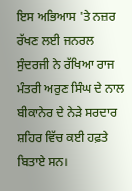ਇਸ ਅਭਿਆਸ 'ਤੇ ਨਜ਼ਰ ਰੱਖਣ ਲਈ ਜਨਰਲ ਸੁੰਦਰਜੀ ਨੇ ਰੱਖਿਆ ਰਾਜ ਮੰਤਰੀ ਅਰੁਣ ਸਿੰਘ ਦੇ ਨਾਲ ਬੀਕਾਨੇਰ ਦੇ ਨੇੜੇ ਸਰਦਾਰ ਸ਼ਹਿਰ ਵਿੱਚ ਕਈ ਹਫ਼ਤੇ ਬਿਤਾਏ ਸਨ।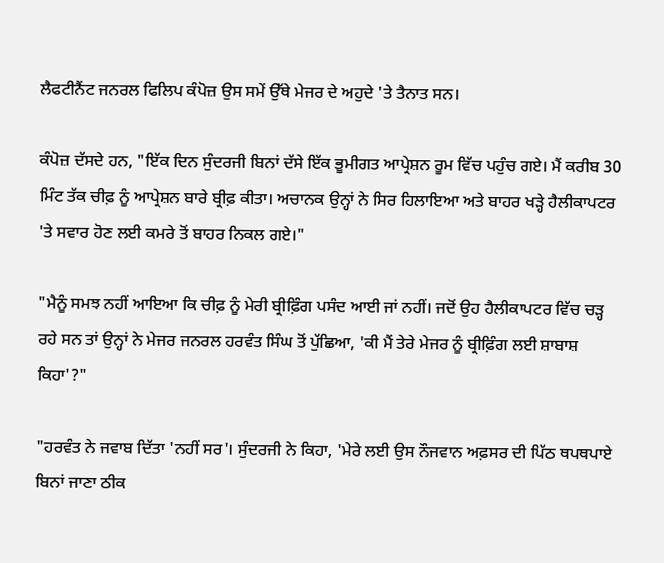ਲੈਫਟੀਨੈਂਟ ਜਨਰਲ ਫਿਲਿਪ ਕੰਪੋਜ਼ ਉਸ ਸਮੇਂ ਉੱਥੇ ਮੇਜਰ ਦੇ ਅਹੁਦੇ 'ਤੇ ਤੈਨਾਤ ਸਨ।

ਕੰਪੋਜ਼ ਦੱਸਦੇ ਹਨ, "ਇੱਕ ਦਿਨ ਸੁੰਦਰਜੀ ਬਿਨਾਂ ਦੱਸੇ ਇੱਕ ਭੂਮੀਗਤ ਆਪ੍ਰੇਸ਼ਨ ਰੂਮ ਵਿੱਚ ਪਹੁੰਚ ਗਏ। ਮੈਂ ਕਰੀਬ 30 ਮਿੰਟ ਤੱਕ ਚੀਫ਼ ਨੂੰ ਆਪ੍ਰੇਸ਼ਨ ਬਾਰੇ ਬ੍ਰੀਫ਼ ਕੀਤਾ। ਅਚਾਨਕ ਉਨ੍ਹਾਂ ਨੇ ਸਿਰ ਹਿਲਾਇਆ ਅਤੇ ਬਾਹਰ ਖੜ੍ਹੇ ਹੈਲੀਕਾਪਟਰ 'ਤੇ ਸਵਾਰ ਹੋਣ ਲਈ ਕਮਰੇ ਤੋਂ ਬਾਹਰ ਨਿਕਲ ਗਏ।"

"ਮੈਨੂੰ ਸਮਝ ਨਹੀਂ ਆਇਆ ਕਿ ਚੀਫ਼ ਨੂੰ ਮੇਰੀ ਬ੍ਰੀਫ਼ਿੰਗ ਪਸੰਦ ਆਈ ਜਾਂ ਨਹੀਂ। ਜਦੋਂ ਉਹ ਹੈਲੀਕਾਪਟਰ ਵਿੱਚ ਚੜ੍ਹ ਰਹੇ ਸਨ ਤਾਂ ਉਨ੍ਹਾਂ ਨੇ ਮੇਜਰ ਜਨਰਲ ਹਰਵੰਤ ਸਿੰਘ ਤੋਂ ਪੁੱਛਿਆ, 'ਕੀ ਮੈਂ ਤੇਰੇ ਮੇਜਰ ਨੂੰ ਬ੍ਰੀਫ਼ਿੰਗ ਲਈ ਸ਼ਾਬਾਸ਼ ਕਿਹਾ'?"

"ਹਰਵੰਤ ਨੇ ਜਵਾਬ ਦਿੱਤਾ 'ਨਹੀਂ ਸਰ'। ਸੁੰਦਰਜੀ ਨੇ ਕਿਹਾ, 'ਮੇਰੇ ਲਈ ਉਸ ਨੌਜਵਾਨ ਅਫ਼ਸਰ ਦੀ ਪਿੱਠ ਥਪਥਪਾਏ ਬਿਨਾਂ ਜਾਣਾ ਠੀਕ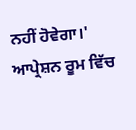ਨਹੀਂ ਹੋਵੇਗਾ।' ਆਪ੍ਰੇਸ਼ਨ ਰੂਮ ਵਿੱਚ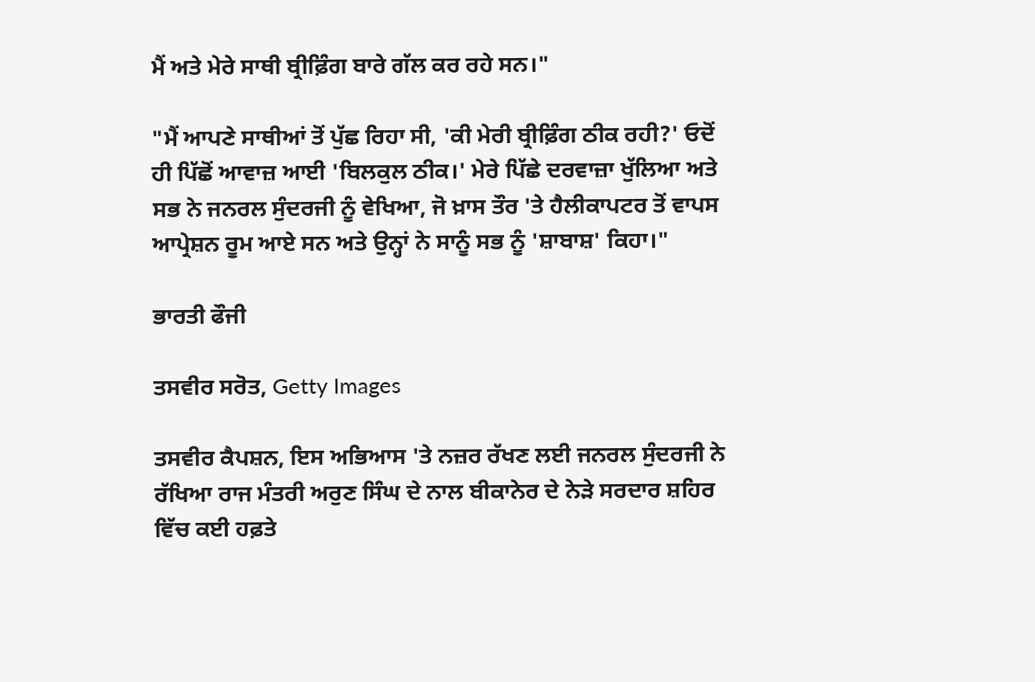ਮੈਂ ਅਤੇ ਮੇਰੇ ਸਾਥੀ ਬ੍ਰੀਫ਼ਿੰਗ ਬਾਰੇ ਗੱਲ ਕਰ ਰਹੇ ਸਨ।"

"ਮੈਂ ਆਪਣੇ ਸਾਥੀਆਂ ਤੋਂ ਪੁੱਛ ਰਿਹਾ ਸੀ, 'ਕੀ ਮੇਰੀ ਬ੍ਰੀਫ਼ਿੰਗ ਠੀਕ ਰਹੀ?' ਓਦੋਂ ਹੀ ਪਿੱਛੋਂ ਆਵਾਜ਼ ਆਈ 'ਬਿਲਕੁਲ ਠੀਕ।' ਮੇਰੇ ਪਿੱਛੇ ਦਰਵਾਜ਼ਾ ਖੁੱਲਿਆ ਅਤੇ ਸਭ ਨੇ ਜਨਰਲ ਸੁੰਦਰਜੀ ਨੂੰ ਵੇਖਿਆ, ਜੋ ਖ਼ਾਸ ਤੌਰ 'ਤੇ ਹੈਲੀਕਾਪਟਰ ਤੋਂ ਵਾਪਸ ਆਪ੍ਰੇਸ਼ਨ ਰੂਮ ਆਏ ਸਨ ਅਤੇ ਉਨ੍ਹਾਂ ਨੇ ਸਾਨੂੰ ਸਭ ਨੂੰ 'ਸ਼ਾਬਾਸ਼' ਕਿਹਾ।"

ਭਾਰਤੀ ਫੌਜੀ

ਤਸਵੀਰ ਸਰੋਤ, Getty Images

ਤਸਵੀਰ ਕੈਪਸ਼ਨ, ਇਸ ਅਭਿਆਸ 'ਤੇ ਨਜ਼ਰ ਰੱਖਣ ਲਈ ਜਨਰਲ ਸੁੰਦਰਜੀ ਨੇ ਰੱਖਿਆ ਰਾਜ ਮੰਤਰੀ ਅਰੁਣ ਸਿੰਘ ਦੇ ਨਾਲ ਬੀਕਾਨੇਰ ਦੇ ਨੇੜੇ ਸਰਦਾਰ ਸ਼ਹਿਰ ਵਿੱਚ ਕਈ ਹਫ਼ਤੇ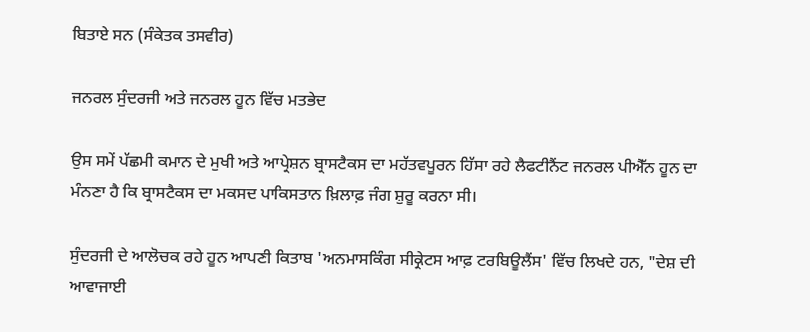ਬਿਤਾਏ ਸਨ (ਸੰਕੇਤਕ ਤਸਵੀਰ)

ਜਨਰਲ ਸੁੰਦਰਜੀ ਅਤੇ ਜਨਰਲ ਹੂਨ ਵਿੱਚ ਮਤਭੇਦ

ਉਸ ਸਮੇਂ ਪੱਛਮੀ ਕਮਾਨ ਦੇ ਮੁਖੀ ਅਤੇ ਆਪ੍ਰੇਸ਼ਨ ਬ੍ਰਾਸਟੈਕਸ ਦਾ ਮਹੱਤਵਪੂਰਨ ਹਿੱਸਾ ਰਹੇ ਲੈਫਟੀਨੈਂਟ ਜਨਰਲ ਪੀਐੱਨ ਹੂਨ ਦਾ ਮੰਨਣਾ ਹੈ ਕਿ ਬ੍ਰਾਸਟੈਕਸ ਦਾ ਮਕਸਦ ਪਾਕਿਸਤਾਨ ਖ਼ਿਲਾਫ਼ ਜੰਗ ਸ਼ੁਰੂ ਕਰਨਾ ਸੀ।

ਸੁੰਦਰਜੀ ਦੇ ਆਲੋਚਕ ਰਹੇ ਹੂਨ ਆਪਣੀ ਕਿਤਾਬ 'ਅਨਮਾਸਕਿੰਗ ਸੀਕ੍ਰੇਟਸ ਆਫ਼ ਟਰਬਿਊਲੈਂਸ' ਵਿੱਚ ਲਿਖਦੇ ਹਨ, "ਦੇਸ਼ ਦੀ ਆਵਾਜਾਈ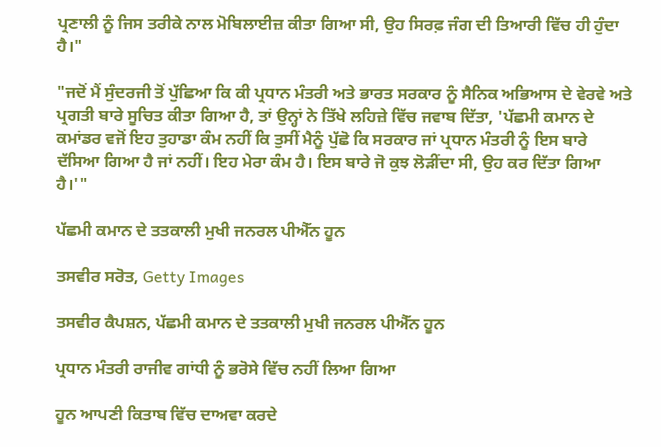ਪ੍ਰਣਾਲੀ ਨੂੰ ਜਿਸ ਤਰੀਕੇ ਨਾਲ ਮੋਬਿਲਾਈਜ਼ ਕੀਤਾ ਗਿਆ ਸੀ, ਉਹ ਸਿਰਫ਼ ਜੰਗ ਦੀ ਤਿਆਰੀ ਵਿੱਚ ਹੀ ਹੁੰਦਾ ਹੈ।"

"ਜਦੋਂ ਮੈਂ ਸੁੰਦਰਜੀ ਤੋਂ ਪੁੱਛਿਆ ਕਿ ਕੀ ਪ੍ਰਧਾਨ ਮੰਤਰੀ ਅਤੇ ਭਾਰਤ ਸਰਕਾਰ ਨੂੰ ਸੈਨਿਕ ਅਭਿਆਸ ਦੇ ਵੇਰਵੇ ਅਤੇ ਪ੍ਰਗਤੀ ਬਾਰੇ ਸੂਚਿਤ ਕੀਤਾ ਗਿਆ ਹੈ, ਤਾਂ ਉਨ੍ਹਾਂ ਨੇ ਤਿੱਖੇ ਲਹਿਜ਼ੇ ਵਿੱਚ ਜਵਾਬ ਦਿੱਤਾ, 'ਪੱਛਮੀ ਕਮਾਨ ਦੇ ਕਮਾਂਡਰ ਵਜੋਂ ਇਹ ਤੁਹਾਡਾ ਕੰਮ ਨਹੀਂ ਕਿ ਤੁਸੀਂ ਮੈਨੂੰ ਪੁੱਛੋ ਕਿ ਸਰਕਾਰ ਜਾਂ ਪ੍ਰਧਾਨ ਮੰਤਰੀ ਨੂੰ ਇਸ ਬਾਰੇ ਦੱਸਿਆ ਗਿਆ ਹੈ ਜਾਂ ਨਹੀਂ। ਇਹ ਮੇਰਾ ਕੰਮ ਹੈ। ਇਸ ਬਾਰੇ ਜੋ ਕੁਝ ਲੋੜੀਂਦਾ ਸੀ, ਉਹ ਕਰ ਦਿੱਤਾ ਗਿਆ ਹੈ।'"

ਪੱਛਮੀ ਕਮਾਨ ਦੇ ਤਤਕਾਲੀ ਮੁਖੀ ਜਨਰਲ ਪੀਐੱਨ ਹੂਨ

ਤਸਵੀਰ ਸਰੋਤ, Getty Images

ਤਸਵੀਰ ਕੈਪਸ਼ਨ, ਪੱਛਮੀ ਕਮਾਨ ਦੇ ਤਤਕਾਲੀ ਮੁਖੀ ਜਨਰਲ ਪੀਐੱਨ ਹੂਨ

ਪ੍ਰਧਾਨ ਮੰਤਰੀ ਰਾਜੀਵ ਗਾਂਧੀ ਨੂੰ ਭਰੋਸੇ ਵਿੱਚ ਨਹੀਂ ਲਿਆ ਗਿਆ

ਹੂਨ ਆਪਣੀ ਕਿਤਾਬ ਵਿੱਚ ਦਾਅਵਾ ਕਰਦੇ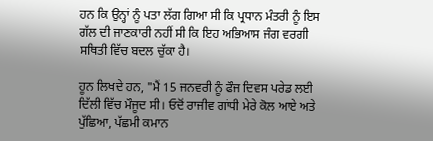ਹਨ ਕਿ ਉਨ੍ਹਾਂ ਨੂੰ ਪਤਾ ਲੱਗ ਗਿਆ ਸੀ ਕਿ ਪ੍ਰਧਾਨ ਮੰਤਰੀ ਨੂੰ ਇਸ ਗੱਲ ਦੀ ਜਾਣਕਾਰੀ ਨਹੀਂ ਸੀ ਕਿ ਇਹ ਅਭਿਆਸ ਜੰਗ ਵਰਗੀ ਸਥਿਤੀ ਵਿੱਚ ਬਦਲ ਚੁੱਕਾ ਹੈ।

ਹੂਨ ਲਿਖਦੇ ਹਨ, "ਮੈਂ 15 ਜਨਵਰੀ ਨੂੰ ਫੌਜ ਦਿਵਸ ਪਰੇਡ ਲਈ ਦਿੱਲੀ ਵਿੱਚ ਮੌਜੂਦ ਸੀ। ਓਦੋਂ ਰਾਜੀਵ ਗਾਂਧੀ ਮੇਰੇ ਕੋਲ ਆਏ ਅਤੇ ਪੁੱਛਿਆ, ਪੱਛਮੀ ਕਮਾਨ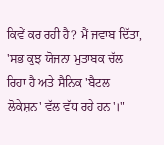ਕਿਵੇਂ ਕਰ ਰਹੀ ਹੈ? ਮੈਂ ਜਵਾਬ ਦਿੱਤਾ, 'ਸਭ ਕੁਝ ਯੋਜਨਾ ਮੁਤਾਬਕ ਚੱਲ ਰਿਹਾ ਹੈ ਅਤੇ ਸੈਨਿਕ 'ਬੈਟਲ ਲੋਕੇਸ਼ਨ' ਵੱਲ ਵੱਧ ਰਹੇ ਹਨ'।"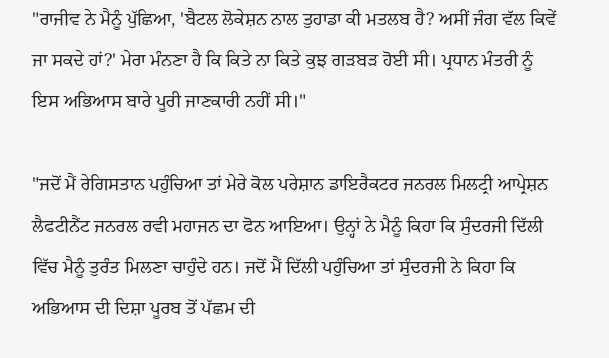"ਰਾਜੀਵ ਨੇ ਮੈਨੂੰ ਪੁੱਛਿਆ, 'ਬੈਟਲ ਲੋਕੇਸ਼ਨ ਨਾਲ ਤੁਹਾਡਾ ਕੀ ਮਤਲਬ ਹੈ? ਅਸੀਂ ਜੰਗ ਵੱਲ ਕਿਵੇਂ ਜਾ ਸਕਦੇ ਹਾਂ?' ਮੇਰਾ ਮੰਨਣਾ ਹੈ ਕਿ ਕਿਤੇ ਨਾ ਕਿਤੇ ਕੁਝ ਗੜਬੜ ਹੋਈ ਸੀ। ਪ੍ਰਧਾਨ ਮੰਤਰੀ ਨੂੰ ਇਸ ਅਭਿਆਸ ਬਾਰੇ ਪੂਰੀ ਜਾਣਕਾਰੀ ਨਹੀਂ ਸੀ।"

"ਜਦੋਂ ਮੈਂ ਰੇਗਿਸਤਾਨ ਪਹੁੰਚਿਆ ਤਾਂ ਮੇਰੇ ਕੋਲ ਪਰੇਸ਼ਾਨ ਡਾਇਰੈਕਟਰ ਜਨਰਲ ਮਿਲਟ੍ਰੀ ਆਪ੍ਰੇਸ਼ਨ ਲੈਫਟੀਨੈਂਟ ਜਨਰਲ ਰਵੀ ਮਹਾਜਨ ਦਾ ਫੋਨ ਆਇਆ। ਉਨ੍ਹਾਂ ਨੇ ਮੈਨੂੰ ਕਿਹਾ ਕਿ ਸੁੰਦਰਜੀ ਦਿੱਲੀ ਵਿੱਚ ਮੈਨੂੰ ਤੁਰੰਤ ਮਿਲਣਾ ਚਾਹੁੰਦੇ ਹਨ। ਜਦੋਂ ਮੈਂ ਦਿੱਲੀ ਪਹੁੰਚਿਆ ਤਾਂ ਸੁੰਦਰਜੀ ਨੇ ਕਿਹਾ ਕਿ ਅਭਿਆਸ ਦੀ ਦਿਸ਼ਾ ਪੂਰਬ ਤੋਂ ਪੱਛਮ ਦੀ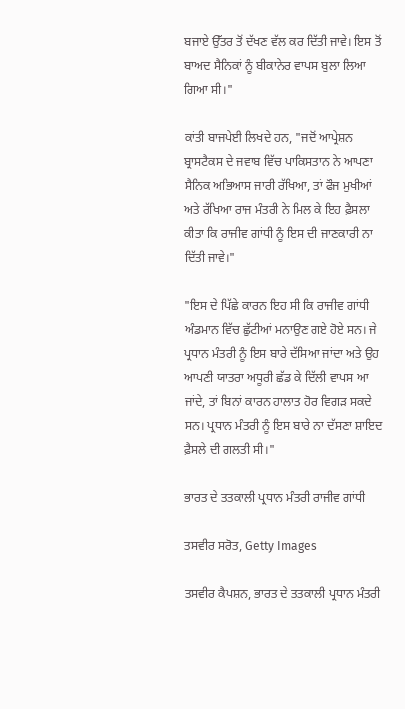ਬਜਾਏ ਉੱਤਰ ਤੋਂ ਦੱਖਣ ਵੱਲ ਕਰ ਦਿੱਤੀ ਜਾਵੇ। ਇਸ ਤੋਂ ਬਾਅਦ ਸੈਨਿਕਾਂ ਨੂੰ ਬੀਕਾਨੇਰ ਵਾਪਸ ਬੁਲਾ ਲਿਆ ਗਿਆ ਸੀ।"

ਕਾਂਤੀ ਬਾਜਪੇਈ ਲਿਖਦੇ ਹਨ, "ਜਦੋਂ ਆਪ੍ਰੇਸ਼ਨ ਬ੍ਰਾਸਟੈਕਸ ਦੇ ਜਵਾਬ ਵਿੱਚ ਪਾਕਿਸਤਾਨ ਨੇ ਆਪਣਾ ਸੈਨਿਕ ਅਭਿਆਸ ਜਾਰੀ ਰੱਖਿਆ, ਤਾਂ ਫੌਜ ਮੁਖੀਆਂ ਅਤੇ ਰੱਖਿਆ ਰਾਜ ਮੰਤਰੀ ਨੇ ਮਿਲ ਕੇ ਇਹ ਫ਼ੈਸਲਾ ਕੀਤਾ ਕਿ ਰਾਜੀਵ ਗਾਂਧੀ ਨੂੰ ਇਸ ਦੀ ਜਾਣਕਾਰੀ ਨਾ ਦਿੱਤੀ ਜਾਵੇ।"

"ਇਸ ਦੇ ਪਿੱਛੇ ਕਾਰਨ ਇਹ ਸੀ ਕਿ ਰਾਜੀਵ ਗਾਂਧੀ ਅੰਡਮਾਨ ਵਿੱਚ ਛੁੱਟੀਆਂ ਮਨਾਉਣ ਗਏ ਹੋਏ ਸਨ। ਜੇ ਪ੍ਰਧਾਨ ਮੰਤਰੀ ਨੂੰ ਇਸ ਬਾਰੇ ਦੱਸਿਆ ਜਾਂਦਾ ਅਤੇ ਉਹ ਆਪਣੀ ਯਾਤਰਾ ਅਧੂਰੀ ਛੱਡ ਕੇ ਦਿੱਲੀ ਵਾਪਸ ਆ ਜਾਂਦੇ, ਤਾਂ ਬਿਨਾਂ ਕਾਰਨ ਹਾਲਾਤ ਹੋਰ ਵਿਗੜ ਸਕਦੇ ਸਨ। ਪ੍ਰਧਾਨ ਮੰਤਰੀ ਨੂੰ ਇਸ ਬਾਰੇ ਨਾ ਦੱਸਣਾ ਸ਼ਾਇਦ ਫ਼ੈਸਲੇ ਦੀ ਗਲਤੀ ਸੀ।"

ਭਾਰਤ ਦੇ ਤਤਕਾਲੀ ਪ੍ਰਧਾਨ ਮੰਤਰੀ ਰਾਜੀਵ ਗਾਂਧੀ

ਤਸਵੀਰ ਸਰੋਤ, Getty Images

ਤਸਵੀਰ ਕੈਪਸ਼ਨ, ਭਾਰਤ ਦੇ ਤਤਕਾਲੀ ਪ੍ਰਧਾਨ ਮੰਤਰੀ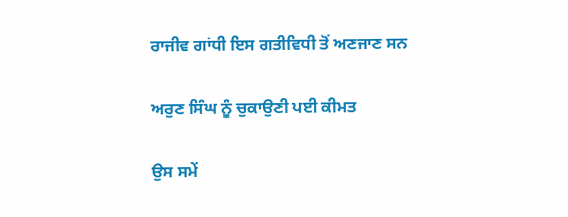ਰਾਜੀਵ ਗਾਂਧੀ ਇਸ ਗਤੀਵਿਧੀ ਤੋਂ ਅਣਜਾਣ ਸਨ

ਅਰੁਣ ਸਿੰਘ ਨੂੰ ਚੁਕਾਉਣੀ ਪਈ ਕੀਮਤ

ਉਸ ਸਮੇਂ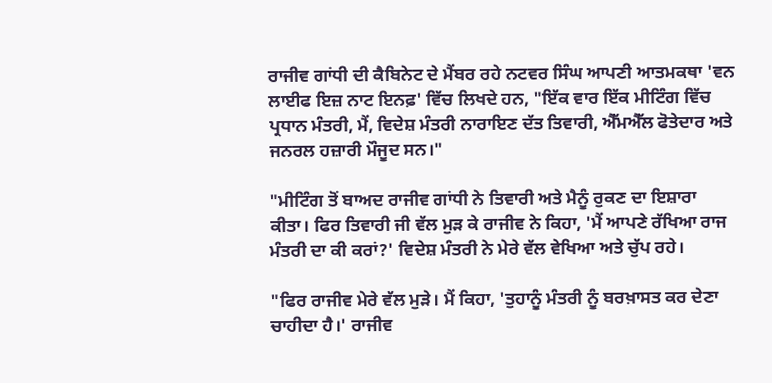ਰਾਜੀਵ ਗਾਂਧੀ ਦੀ ਕੈਬਿਨੇਟ ਦੇ ਮੈਂਬਰ ਰਹੇ ਨਟਵਰ ਸਿੰਘ ਆਪਣੀ ਆਤਮਕਥਾ 'ਵਨ ਲਾਈਫ ਇਜ਼ ਨਾਟ ਇਨਫ਼' ਵਿੱਚ ਲਿਖਦੇ ਹਨ, "ਇੱਕ ਵਾਰ ਇੱਕ ਮੀਟਿੰਗ ਵਿੱਚ ਪ੍ਰਧਾਨ ਮੰਤਰੀ, ਮੈਂ, ਵਿਦੇਸ਼ ਮੰਤਰੀ ਨਾਰਾਇਣ ਦੱਤ ਤਿਵਾਰੀ, ਐੱਮਐੱਲ ਫੋਤੇਦਾਰ ਅਤੇ ਜਨਰਲ ਹਜ਼ਾਰੀ ਮੌਜੂਦ ਸਨ।"

"ਮੀਟਿੰਗ ਤੋਂ ਬਾਅਦ ਰਾਜੀਵ ਗਾਂਧੀ ਨੇ ਤਿਵਾਰੀ ਅਤੇ ਮੈਨੂੰ ਰੁਕਣ ਦਾ ਇਸ਼ਾਰਾ ਕੀਤਾ। ਫਿਰ ਤਿਵਾਰੀ ਜੀ ਵੱਲ ਮੁੜ ਕੇ ਰਾਜੀਵ ਨੇ ਕਿਹਾ, 'ਮੈਂ ਆਪਣੇ ਰੱਖਿਆ ਰਾਜ ਮੰਤਰੀ ਦਾ ਕੀ ਕਰਾਂ?' ਵਿਦੇਸ਼ ਮੰਤਰੀ ਨੇ ਮੇਰੇ ਵੱਲ ਵੇਖਿਆ ਅਤੇ ਚੁੱਪ ਰਹੇ।

"ਫਿਰ ਰਾਜੀਵ ਮੇਰੇ ਵੱਲ ਮੁੜੇ। ਮੈਂ ਕਿਹਾ, 'ਤੁਹਾਨੂੰ ਮੰਤਰੀ ਨੂੰ ਬਰਖ਼ਾਸਤ ਕਰ ਦੇਣਾ ਚਾਹੀਦਾ ਹੈ।' ਰਾਜੀਵ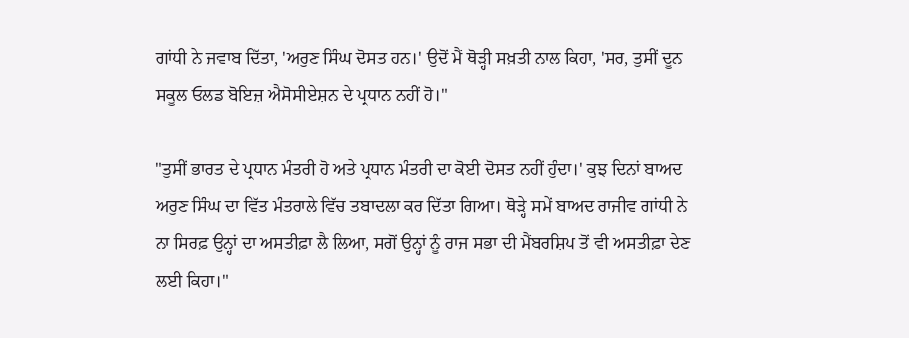ਗਾਂਧੀ ਨੇ ਜਵਾਬ ਦਿੱਤਾ, 'ਅਰੁਣ ਸਿੰਘ ਦੋਸਤ ਹਨ।' ਉਦੋਂ ਮੈਂ ਥੋੜ੍ਹੀ ਸਖ਼ਤੀ ਨਾਲ ਕਿਹਾ, 'ਸਰ, ਤੁਸੀਂ ਦੂਨ ਸਕੂਲ ਓਲਡ ਬੋਇਜ਼ ਐਸੋਸੀਏਸ਼ਨ ਦੇ ਪ੍ਰਧਾਨ ਨਹੀਂ ਹੋ।"

"ਤੁਸੀਂ ਭਾਰਤ ਦੇ ਪ੍ਰਧਾਨ ਮੰਤਰੀ ਹੋ ਅਤੇ ਪ੍ਰਧਾਨ ਮੰਤਰੀ ਦਾ ਕੋਈ ਦੋਸਤ ਨਹੀਂ ਹੁੰਦਾ।' ਕੁਝ ਦਿਨਾਂ ਬਾਅਦ ਅਰੁਣ ਸਿੰਘ ਦਾ ਵਿੱਤ ਮੰਤਰਾਲੇ ਵਿੱਚ ਤਬਾਦਲਾ ਕਰ ਦਿੱਤਾ ਗਿਆ। ਥੋੜ੍ਹੇ ਸਮੇਂ ਬਾਅਦ ਰਾਜੀਵ ਗਾਂਧੀ ਨੇ ਨਾ ਸਿਰਫ਼ ਉਨ੍ਹਾਂ ਦਾ ਅਸਤੀਫ਼ਾ ਲੈ ਲਿਆ, ਸਗੋਂ ਉਨ੍ਹਾਂ ਨੂੰ ਰਾਜ ਸਭਾ ਦੀ ਮੈਂਬਰਸ਼ਿਪ ਤੋਂ ਵੀ ਅਸਤੀਫ਼ਾ ਦੇਣ ਲਈ ਕਿਹਾ।"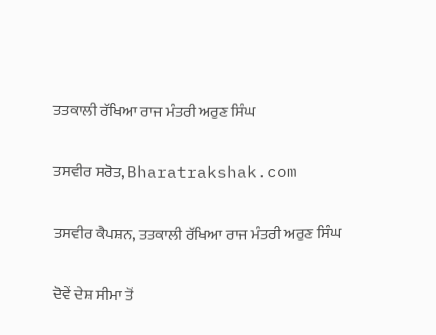ਤਤਕਾਲੀ ਰੱਖਿਆ ਰਾਜ ਮੰਤਰੀ ਅਰੁਣ ਸਿੰਘ

ਤਸਵੀਰ ਸਰੋਤ, Bharatrakshak.com

ਤਸਵੀਰ ਕੈਪਸ਼ਨ, ਤਤਕਾਲੀ ਰੱਖਿਆ ਰਾਜ ਮੰਤਰੀ ਅਰੁਣ ਸਿੰਘ

ਦੋਵੇਂ ਦੇਸ਼ ਸੀਮਾ ਤੋਂ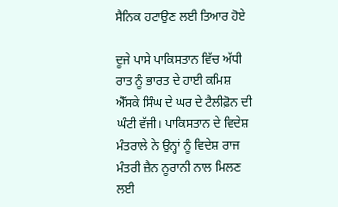ਸੈਨਿਕ ਹਟਾਉਣ ਲਈ ਤਿਆਰ ਹੋਏ

ਦੂਜੇ ਪਾਸੇ ਪਾਕਿਸਤਾਨ ਵਿੱਚ ਅੱਧੀ ਰਾਤ ਨੂੰ ਭਾਰਤ ਦੇ ਹਾਈ ਕਮਿਸ਼ ਐੱਸਕੇ ਸਿੰਘ ਦੇ ਘਰ ਦੇ ਟੈਲੀਫ਼ੋਨ ਦੀ ਘੰਟੀ ਵੱਜੀ। ਪਾਕਿਸਤਾਨ ਦੇ ਵਿਦੇਸ਼ ਮੰਤਰਾਲੇ ਨੇ ਉਨ੍ਹਾਂ ਨੂੰ ਵਿਦੇਸ਼ ਰਾਜ ਮੰਤਰੀ ਜ਼ੈਨ ਨੂਰਾਨੀ ਨਾਲ ਮਿਲਣ ਲਈ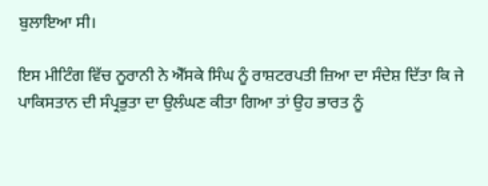ਬੁਲਾਇਆ ਸੀ।

ਇਸ ਮੀਟਿੰਗ ਵਿੱਚ ਨੂਰਾਨੀ ਨੇ ਐੱਸਕੇ ਸਿੰਘ ਨੂੰ ਰਾਸ਼ਟਰਪਤੀ ਜ਼ਿਆ ਦਾ ਸੰਦੇਸ਼ ਦਿੱਤਾ ਕਿ ਜੇ ਪਾਕਿਸਤਾਨ ਦੀ ਸੰਪ੍ਰਭੁਤਾ ਦਾ ਉਲੰਘਣ ਕੀਤਾ ਗਿਆ ਤਾਂ ਉਹ ਭਾਰਤ ਨੂੰ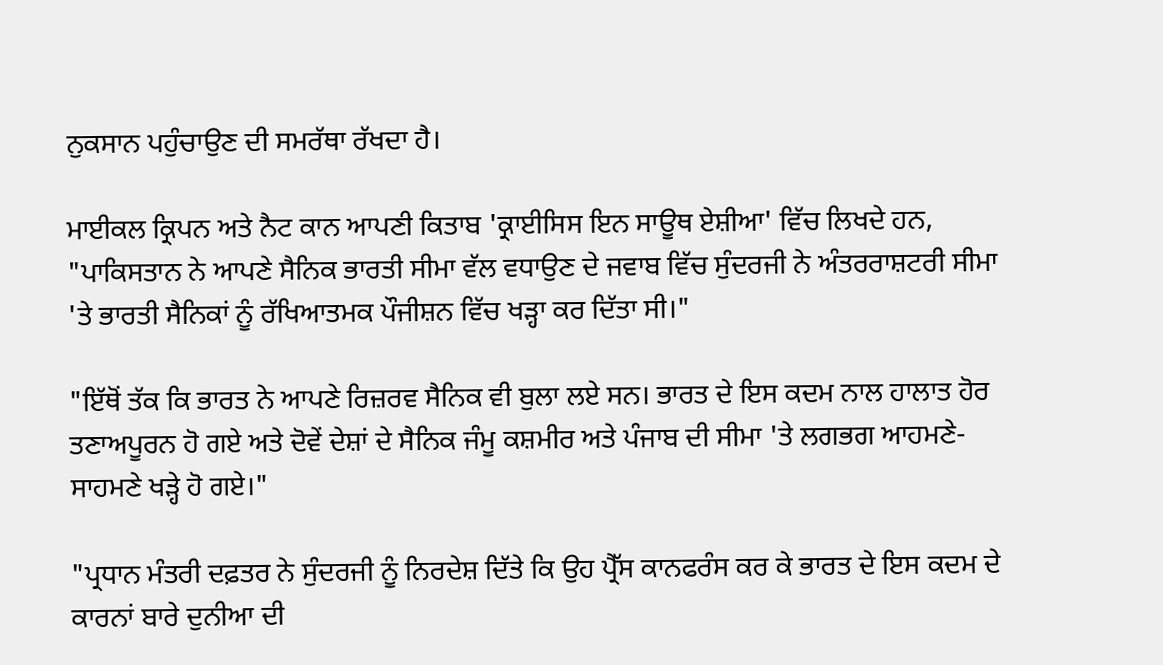ਨੁਕਸਾਨ ਪਹੁੰਚਾਉਣ ਦੀ ਸਮਰੱਥਾ ਰੱਖਦਾ ਹੈ।

ਮਾਈਕਲ ਕ੍ਰਿਪਨ ਅਤੇ ਨੈਟ ਕਾਨ ਆਪਣੀ ਕਿਤਾਬ 'ਕ੍ਰਾਈਸਿਸ ਇਨ ਸਾਊਥ ਏਸ਼ੀਆ' ਵਿੱਚ ਲਿਖਦੇ ਹਨ, "ਪਾਕਿਸਤਾਨ ਨੇ ਆਪਣੇ ਸੈਨਿਕ ਭਾਰਤੀ ਸੀਮਾ ਵੱਲ ਵਧਾਉਣ ਦੇ ਜਵਾਬ ਵਿੱਚ ਸੁੰਦਰਜੀ ਨੇ ਅੰਤਰਰਾਸ਼ਟਰੀ ਸੀਮਾ 'ਤੇ ਭਾਰਤੀ ਸੈਨਿਕਾਂ ਨੂੰ ਰੱਖਿਆਤਮਕ ਪੌਜੀਸ਼ਨ ਵਿੱਚ ਖੜ੍ਹਾ ਕਰ ਦਿੱਤਾ ਸੀ।"

"ਇੱਥੋਂ ਤੱਕ ਕਿ ਭਾਰਤ ਨੇ ਆਪਣੇ ਰਿਜ਼ਰਵ ਸੈਨਿਕ ਵੀ ਬੁਲਾ ਲਏ ਸਨ। ਭਾਰਤ ਦੇ ਇਸ ਕਦਮ ਨਾਲ ਹਾਲਾਤ ਹੋਰ ਤਣਾਅਪੂਰਨ ਹੋ ਗਏ ਅਤੇ ਦੋਵੇਂ ਦੇਸ਼ਾਂ ਦੇ ਸੈਨਿਕ ਜੰਮੂ ਕਸ਼ਮੀਰ ਅਤੇ ਪੰਜਾਬ ਦੀ ਸੀਮਾ 'ਤੇ ਲਗਭਗ ਆਹਮਣੇ-ਸਾਹਮਣੇ ਖੜ੍ਹੇ ਹੋ ਗਏ।"

"ਪ੍ਰਧਾਨ ਮੰਤਰੀ ਦਫ਼ਤਰ ਨੇ ਸੁੰਦਰਜੀ ਨੂੰ ਨਿਰਦੇਸ਼ ਦਿੱਤੇ ਕਿ ਉਹ ਪ੍ਰੈੱਸ ਕਾਨਫਰੰਸ ਕਰ ਕੇ ਭਾਰਤ ਦੇ ਇਸ ਕਦਮ ਦੇ ਕਾਰਨਾਂ ਬਾਰੇ ਦੁਨੀਆ ਦੀ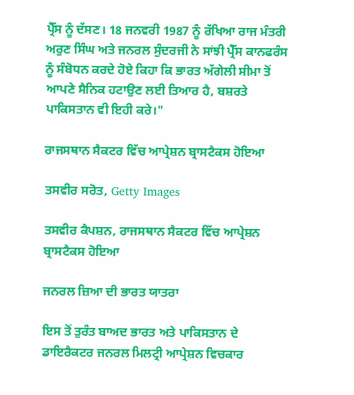ਪ੍ਰੈੱਸ ਨੂੰ ਦੱਸਣ। 18 ਜਨਵਰੀ 1987 ਨੂੰ ਰੱਖਿਆ ਰਾਜ ਮੰਤਰੀ ਅਰੁਣ ਸਿੰਘ ਅਤੇ ਜਨਰਲ ਸੁੰਦਰਜੀ ਨੇ ਸਾਂਝੀ ਪ੍ਰੈੱਸ ਕਾਨਫਰੰਸ ਨੂੰ ਸੰਬੋਧਨ ਕਰਦੇ ਹੋਏ ਕਿਹਾ ਕਿ ਭਾਰਤ ਅੱਗੇਲੀ ਸੀਮਾ ਤੋਂ ਆਪਣੇ ਸੈਨਿਕ ਹਟਾਉਣ ਲਈ ਤਿਆਰ ਹੈ, ਬਸ਼ਰਤੇ ਪਾਕਿਸਤਾਨ ਵੀ ਇਹੀ ਕਰੇ।"

ਰਾਜਸਥਾਨ ਸੈਕਟਰ ਵਿੱਚ ਆਪ੍ਰੇਸ਼ਨ ਬ੍ਰਾਸਟੈਕਸ ਹੋਇਆ

ਤਸਵੀਰ ਸਰੋਤ, Getty Images

ਤਸਵੀਰ ਕੈਪਸ਼ਨ, ਰਾਜਸਥਾਨ ਸੈਕਟਰ ਵਿੱਚ ਆਪ੍ਰੇਸ਼ਨ ਬ੍ਰਾਸਟੈਕਸ ਹੋਇਆ

ਜਨਰਲ ਜ਼ਿਆ ਦੀ ਭਾਰਤ ਯਾਤਰਾ

ਇਸ ਤੋਂ ਤੁਰੰਤ ਬਾਅਦ ਭਾਰਤ ਅਤੇ ਪਾਕਿਸਤਾਨ ਦੇ ਡਾਇਰੈਕਟਰ ਜਨਰਲ ਮਿਲਟ੍ਰੀ ਆਪ੍ਰੇਸ਼ਨ ਵਿਚਕਾਰ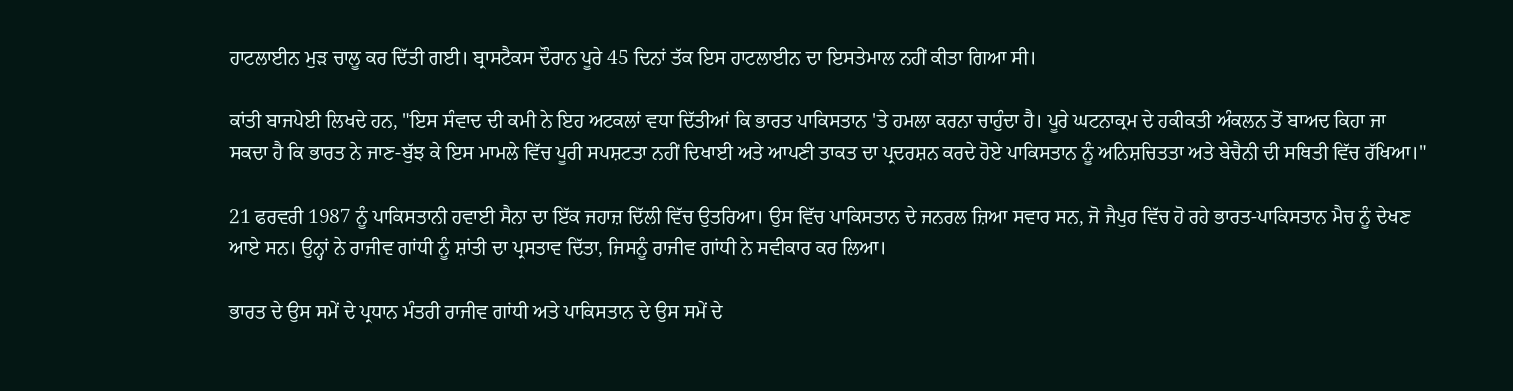ਹਾਟਲਾਈਨ ਮੁੜ ਚਾਲੂ ਕਰ ਦਿੱਤੀ ਗਈ। ਬ੍ਰਾਸਟੈਕਸ ਦੌਰਾਨ ਪੂਰੇ 45 ਦਿਨਾਂ ਤੱਕ ਇਸ ਹਾਟਲਾਈਨ ਦਾ ਇਸਤੇਮਾਲ ਨਹੀਂ ਕੀਤਾ ਗਿਆ ਸੀ।

ਕਾਂਤੀ ਬਾਜਪੇਈ ਲਿਖਦੇ ਹਨ, "ਇਸ ਸੰਵਾਦ ਦੀ ਕਮੀ ਨੇ ਇਹ ਅਟਕਲਾਂ ਵਧਾ ਦਿੱਤੀਆਂ ਕਿ ਭਾਰਤ ਪਾਕਿਸਤਾਨ 'ਤੇ ਹਮਲਾ ਕਰਨਾ ਚਾਹੁੰਦਾ ਹੈ। ਪੂਰੇ ਘਟਨਾਕ੍ਰਮ ਦੇ ਹਕੀਕਤੀ ਅੰਕਲਨ ਤੋਂ ਬਾਅਦ ਕਿਹਾ ਜਾ ਸਕਦਾ ਹੈ ਕਿ ਭਾਰਤ ਨੇ ਜਾਣ-ਬੁੱਝ ਕੇ ਇਸ ਮਾਮਲੇ ਵਿੱਚ ਪੂਰੀ ਸਪਸ਼ਟਤਾ ਨਹੀਂ ਦਿਖਾਈ ਅਤੇ ਆਪਣੀ ਤਾਕਤ ਦਾ ਪ੍ਰਦਰਸ਼ਨ ਕਰਦੇ ਹੋਏ ਪਾਕਿਸਤਾਨ ਨੂੰ ਅਨਿਸ਼ਚਿਤਤਾ ਅਤੇ ਬੇਚੈਨੀ ਦੀ ਸਥਿਤੀ ਵਿੱਚ ਰੱਖਿਆ।"

21 ਫਰਵਰੀ 1987 ਨੂੰ ਪਾਕਿਸਤਾਨੀ ਹਵਾਈ ਸੈਨਾ ਦਾ ਇੱਕ ਜਹਾਜ਼ ਦਿੱਲੀ ਵਿੱਚ ਉਤਰਿਆ। ਉਸ ਵਿੱਚ ਪਾਕਿਸਤਾਨ ਦੇ ਜਨਰਲ ਜ਼ਿਆ ਸਵਾਰ ਸਨ, ਜੋ ਜੈਪੁਰ ਵਿੱਚ ਹੋ ਰਹੇ ਭਾਰਤ-ਪਾਕਿਸਤਾਨ ਮੈਚ ਨੂੰ ਦੇਖਣ ਆਏ ਸਨ। ਉਨ੍ਹਾਂ ਨੇ ਰਾਜੀਵ ਗਾਂਧੀ ਨੂੰ ਸ਼ਾਂਤੀ ਦਾ ਪ੍ਰਸਤਾਵ ਦਿੱਤਾ, ਜਿਸਨੂੰ ਰਾਜੀਵ ਗਾਂਧੀ ਨੇ ਸਵੀਕਾਰ ਕਰ ਲਿਆ।

ਭਾਰਤ ਦੇ ਉਸ ਸਮੇਂ ਦੇ ਪ੍ਰਧਾਨ ਮੰਤਰੀ ਰਾਜੀਵ ਗਾਂਧੀ ਅਤੇ ਪਾਕਿਸਤਾਨ ਦੇ ਉਸ ਸਮੇਂ ਦੇ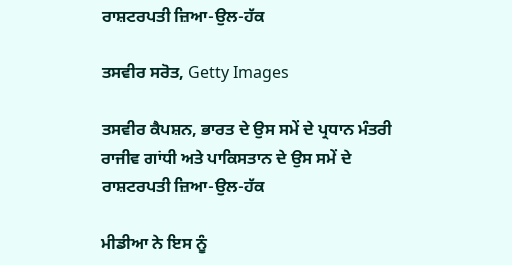ਰਾਸ਼ਟਰਪਤੀ ਜ਼ਿਆ-ਉਲ-ਹੱਕ

ਤਸਵੀਰ ਸਰੋਤ, Getty Images

ਤਸਵੀਰ ਕੈਪਸ਼ਨ, ਭਾਰਤ ਦੇ ਉਸ ਸਮੇਂ ਦੇ ਪ੍ਰਧਾਨ ਮੰਤਰੀ ਰਾਜੀਵ ਗਾਂਧੀ ਅਤੇ ਪਾਕਿਸਤਾਨ ਦੇ ਉਸ ਸਮੇਂ ਦੇ ਰਾਸ਼ਟਰਪਤੀ ਜ਼ਿਆ-ਉਲ-ਹੱਕ

ਮੀਡੀਆ ਨੇ ਇਸ ਨੂੰ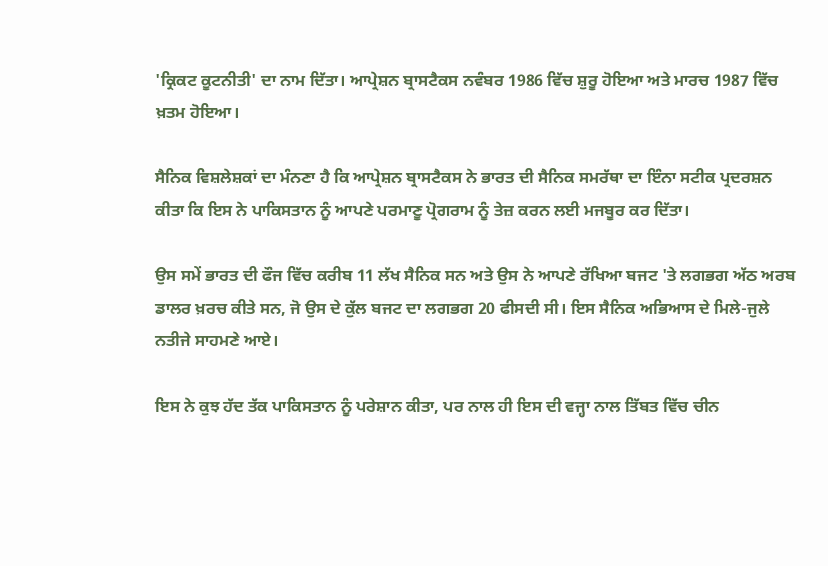'ਕ੍ਰਿਕਟ ਕੂਟਨੀਤੀ' ਦਾ ਨਾਮ ਦਿੱਤਾ। ਆਪ੍ਰੇਸ਼ਨ ਬ੍ਰਾਸਟੈਕਸ ਨਵੰਬਰ 1986 ਵਿੱਚ ਸ਼ੁਰੂ ਹੋਇਆ ਅਤੇ ਮਾਰਚ 1987 ਵਿੱਚ ਖ਼ਤਮ ਹੋਇਆ।

ਸੈਨਿਕ ਵਿਸ਼ਲੇਸ਼ਕਾਂ ਦਾ ਮੰਨਣਾ ਹੈ ਕਿ ਆਪ੍ਰੇਸ਼ਨ ਬ੍ਰਾਸਟੈਕਸ ਨੇ ਭਾਰਤ ਦੀ ਸੈਨਿਕ ਸਮਰੱਥਾ ਦਾ ਇੰਨਾ ਸਟੀਕ ਪ੍ਰਦਰਸ਼ਨ ਕੀਤਾ ਕਿ ਇਸ ਨੇ ਪਾਕਿਸਤਾਨ ਨੂੰ ਆਪਣੇ ਪਰਮਾਣੂ ਪ੍ਰੋਗਰਾਮ ਨੂੰ ਤੇਜ਼ ਕਰਨ ਲਈ ਮਜਬੂਰ ਕਰ ਦਿੱਤਾ।

ਉਸ ਸਮੇਂ ਭਾਰਤ ਦੀ ਫੌਜ ਵਿੱਚ ਕਰੀਬ 11 ਲੱਖ ਸੈਨਿਕ ਸਨ ਅਤੇ ਉਸ ਨੇ ਆਪਣੇ ਰੱਖਿਆ ਬਜਟ 'ਤੇ ਲਗਭਗ ਅੱਠ ਅਰਬ ਡਾਲਰ ਖ਼ਰਚ ਕੀਤੇ ਸਨ, ਜੋ ਉਸ ਦੇ ਕੁੱਲ ਬਜਟ ਦਾ ਲਗਭਗ 20 ਫੀਸਦੀ ਸੀ। ਇਸ ਸੈਨਿਕ ਅਭਿਆਸ ਦੇ ਮਿਲੇ-ਜੁਲੇ ਨਤੀਜੇ ਸਾਹਮਣੇ ਆਏ।

ਇਸ ਨੇ ਕੁਝ ਹੱਦ ਤੱਕ ਪਾਕਿਸਤਾਨ ਨੂੰ ਪਰੇਸ਼ਾਨ ਕੀਤਾ, ਪਰ ਨਾਲ ਹੀ ਇਸ ਦੀ ਵਜ੍ਹਾ ਨਾਲ ਤਿੱਬਤ ਵਿੱਚ ਚੀਨ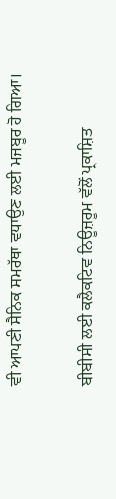ਵੀ ਆਪਣੀ ਸੈਨਿਕ ਸਮਰੱਥਾ ਵਧਾਉਣ ਲਈ ਮਜਬੂਰ ਹੋ ਗਿਆ।

ਬੀਬੀਸੀ ਲਈ ਕਲੈਕਟਿਵ ਨਿਊਜ਼ਰੂਮ ਵੱਲੋਂ ਪ੍ਰਕਾਸ਼ਿਤ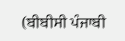(ਬੀਬੀਸੀ ਪੰਜਾਬੀ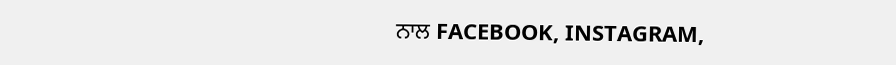ਨਾਲ FACEBOOK, INSTAGRAM,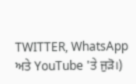TWITTER, WhatsApp ਅਤੇ YouTube 'ਤੇ ਜੁੜੋ।)